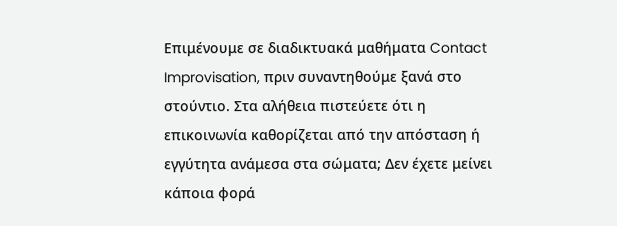Επιμένουμε σε διαδικτυακά μαθήματα Contact Improvisation, πριν συναντηθούμε ξανά στο στούντιο. Στα αλήθεια πιστεύετε ότι η επικοινωνία καθορίζεται από την απόσταση ή εγγύτητα ανάμεσα στα σώματα; Δεν έχετε μείνει κάποια φορά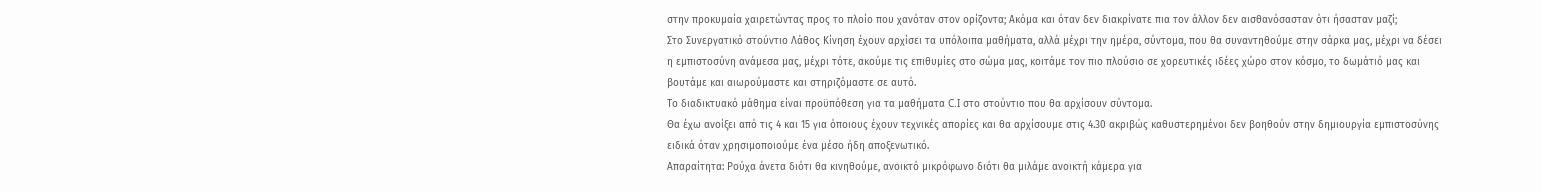στην προκυμαία χαιρετώντας προς το πλοίο που χανόταν στον ορίζοντα; Ακόμα και όταν δεν διακρίνατε πια τον άλλον δεν αισθανόσασταν ότι ήσασταν μαζί;
Στo Συνεργατικό στούντιο Λάθος Κίνηση έχουν αρχίσει τα υπόλοιπα μαθήματα, αλλά μέχρι την ημέρα, σύντομα, που θα συναντηθούμε στην σάρκα μας, μέχρι να δέσει η εμπιστοσύνη ανάμεσα μας, μέχρι τότε, ακούμε τις επιθυμίες στο σώμα μας, κοιτάμε τον πιο πλούσιο σε χορευτικές ιδέες χώρο στον κόσμο, το δωμάτιό μας και βουτάμε και αιωρούμαστε και στηριζόμαστε σε αυτό.
Το διαδικτυακό μάθημα είναι προϋπόθεση για τα μαθήματα C.I στο στούντιο που θα αρχίσουν σύντομα.
Θα έχω ανοίξει από τις 4 και 15 για όποιους έχουν τεχνικές απορίες και θα αρχίσουμε στις 4.30 ακριβώς καθυστερημένοι δεν βοηθούν στην δημιουργία εμπιστοσύνης ειδικά όταν χρησιμοποιούμε ένα μέσο ήδη αποξενωτικό.
Απαραίτητα: Ρούχα άνετα διότι θα κινηθούμε, ανοικτό μικρόφωνο διότι θα μιλάμε ανοικτή κάμερα για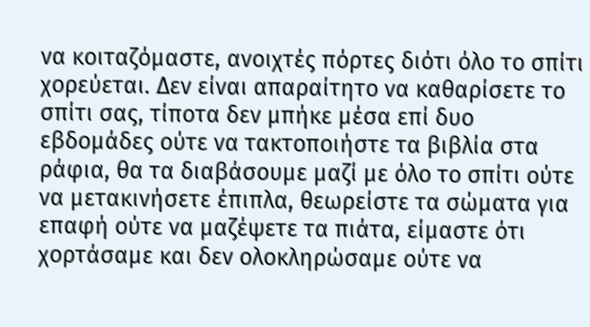να κοιταζόμαστε, ανοιχτές πόρτες διότι όλο το σπίτι χορεύεται. Δεν είναι απαραίτητο να καθαρίσετε το σπίτι σας, τίποτα δεν μπήκε μέσα επί δυο εβδομάδες ούτε να τακτοποιήστε τα βιβλία στα ράφια, θα τα διαβάσουμε μαζί με όλο το σπίτι ούτε να μετακινήσετε έπιπλα, θεωρείστε τα σώματα για επαφή ούτε να μαζέψετε τα πιάτα, είμαστε ότι χορτάσαμε και δεν ολοκληρώσαμε ούτε να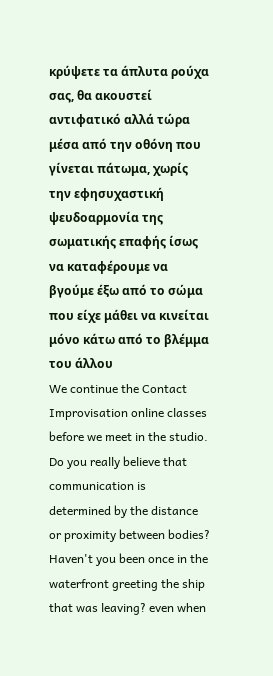κρύψετε τα άπλυτα ρούχα σας, θα ακουστεί αντιφατικό αλλά τώρα μέσα από την οθόνη που γίνεται πάτωμα, χωρίς την εφησυχαστική ψευδοαρμονία της σωματικής επαφής ίσως να καταφέρουμε να βγούμε έξω από το σώμα που είχε μάθει να κινείται μόνο κάτω από το βλέμμα του άλλου
We continue the Contact Improvisation online classes before we meet in the studio. Do you really believe that communication is determined by the distance or proximity between bodies? Haven't you been once in the waterfront greeting the ship that was leaving? even when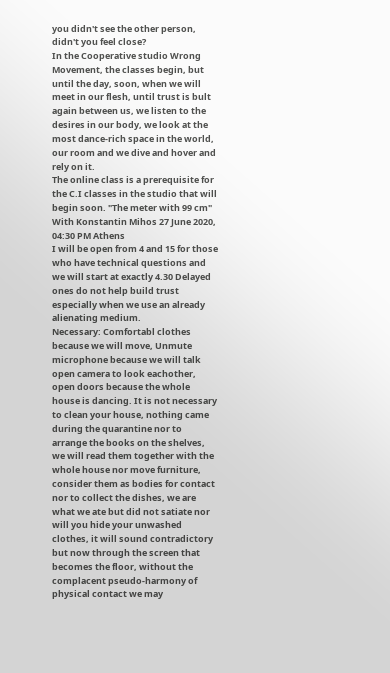you didn't see the other person, didn't you feel close?
In the Cooperative studio Wrong Movement, the classes begin, but until the day, soon, when we will meet in our flesh, until trust is bult again between us, we listen to the desires in our body, we look at the most dance-rich space in the world, our room and we dive and hover and rely on it.
The online class is a prerequisite for the C.I classes in the studio that will begin soon. "The meter with 99 cm" With Konstantin Mihos 27 June 2020, 04:30 PM Athens
I will be open from 4 and 15 for those who have technical questions and we will start at exactly 4.30 Delayed ones do not help build trust especially when we use an already alienating medium.
Necessary: Comfortabl clothes because we will move, Unmute microphone because we will talk open camera to look eachother, open doors because the whole house is dancing. It is not necessary to clean your house, nothing came during the quarantine nor to arrange the books on the shelves, we will read them together with the whole house nor move furniture, consider them as bodies for contact nor to collect the dishes, we are what we ate but did not satiate nor will you hide your unwashed clothes, it will sound contradictory but now through the screen that becomes the floor, without the complacent pseudo-harmony of physical contact we may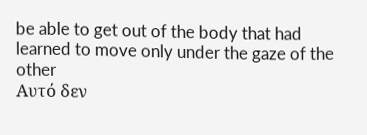be able to get out of the body that had learned to move only under the gaze of the other
Αυτό δεν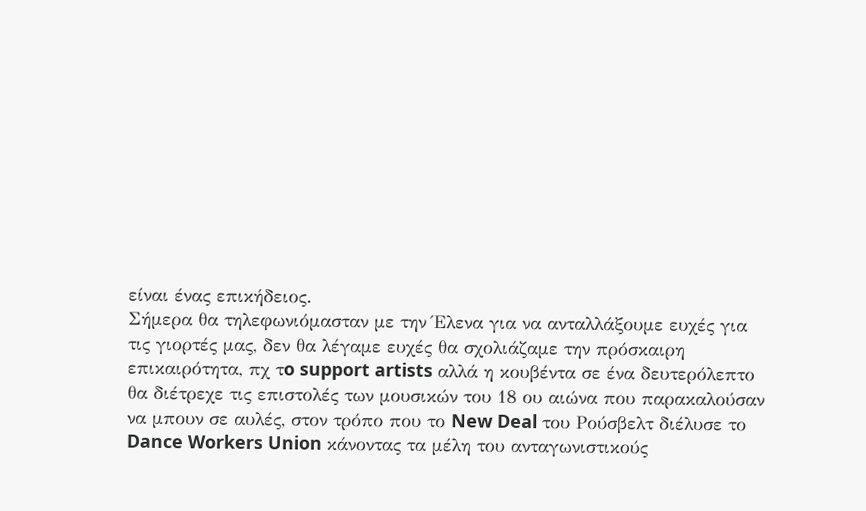είναι ένας επικήδειος.
Σήμερα θα τηλεφωνιόμασταν με την Έλενα για να ανταλλάξουμε ευχές για
τις γιορτές μας, δεν θα λέγαμε ευχές θα σχολιάζαμε την πρόσκαιρη
επικαιρότητα, πχ τo support artists αλλά η κουβέντα σε ένα δευτερόλεπτο
θα διέτρεχε τις επιστολές των μουσικών του 18 ου αιώνα που παρακαλούσαν
να μπουν σε αυλές, στον τρόπο που το New Deal του Ρούσβελτ διέλυσε το
Dance Workers Union κάνοντας τα μέλη του ανταγωνιστικούς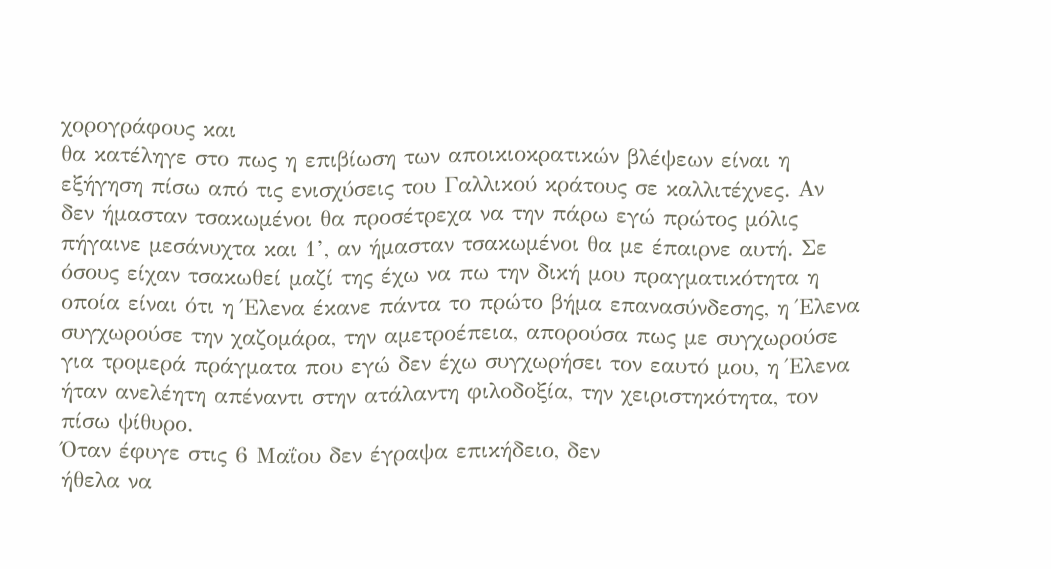χορογράφους και
θα κατέληγε στο πως η επιβίωση των αποικιοκρατικών βλέψεων είναι η
εξήγηση πίσω από τις ενισχύσεις του Γαλλικού κράτους σε καλλιτέχνες. Αν
δεν ήμασταν τσακωμένοι θα προσέτρεχα να την πάρω εγώ πρώτος μόλις
πήγαινε μεσάνυχτα και 1’, αν ήμασταν τσακωμένοι θα με έπαιρνε αυτή. Σε
όσους είχαν τσακωθεί μαζί της έχω να πω την δική μου πραγματικότητα η
οποία είναι ότι η Έλενα έκανε πάντα το πρώτο βήμα επανασύνδεσης, η Έλενα
συγχωρούσε την χαζομάρα, την αμετροέπεια, απορούσα πως με συγχωρούσε
για τρομερά πράγματα που εγώ δεν έχω συγχωρήσει τον εαυτό μου, η Έλενα
ήταν ανελέητη απέναντι στην ατάλαντη φιλοδοξία, την χειριστηκότητα, τον
πίσω ψίθυρο.
Όταν έφυγε στις 6 Μαΐου δεν έγραψα επικήδειο, δεν
ήθελα να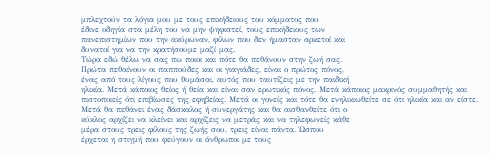μπλεχτούν τα λόγια μου με τους επικήδειους του κόμματος που
έδινε οδηγία στα μέλη του να μην ψηφιστεί, τους επικήδειους των
πανεπιστημίων που την ακύρωναν, φίλων που δεν ήμασταν αρκετοί και
δυνατοί για να την κρατήσουμε μαζί μας.
Τώρα εδώ θέλω να σας πω ποιοι και πότε θα πεθάνουν στην ζωή σας.
Πρώτα πεθαίνουν οι παππούδες και οι γιαγιάδες, είναι ο πρώτος πόνος,
ένας από τους λίγους που θυμάσαι, αυτός που ταυτίζεις με την παιδική
ηλικία. Μετά κάποιος θείος ή θεία και είναι σαν ερωτικός πόνος. Μετά κάποιος μακρινός συμμαθητής και πιστοποιείς ότι επιβίωσες της εφηβείας. Μετά οι γονείς και τότε θα ενηλικιωθείτε σε ότι ηλικία και αν είστε.
Μετά θα πεθάνει ένας δάσκαλος ή συνεργάτης και θα αισθανθείτε ότι ο
κύκλος αρχίζει να κλείνει και αρχίζεις να μετράς και να τηλεφωνείς κάθε
μέρα στους τρεις φίλους της ζωής σου, τρεις είναι πάντα. Ώσπου
έρχεται η στιγμή που φεύγουν οι άνθρωποι με τους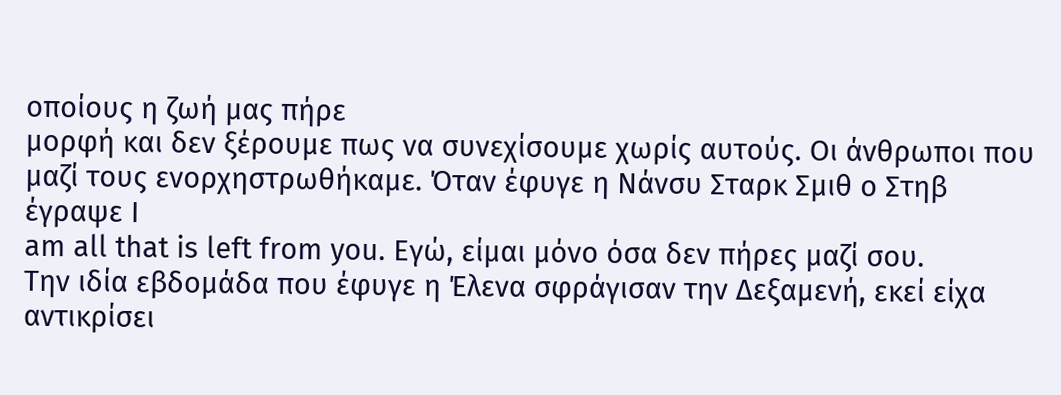οποίους η ζωή μας πήρε
μορφή και δεν ξέρουμε πως να συνεχίσουμε χωρίς αυτούς. Οι άνθρωποι που
μαζί τους ενορχηστρωθήκαμε. Όταν έφυγε η Νάνσυ Σταρκ Σμιθ ο Στηβ έγραψε I
am all that is left from you. Εγώ, είμαι μόνο όσα δεν πήρες μαζί σου.
Την ιδία εβδομάδα που έφυγε η Έλενα σφράγισαν την Δεξαμενή, εκεί είχα αντικρίσει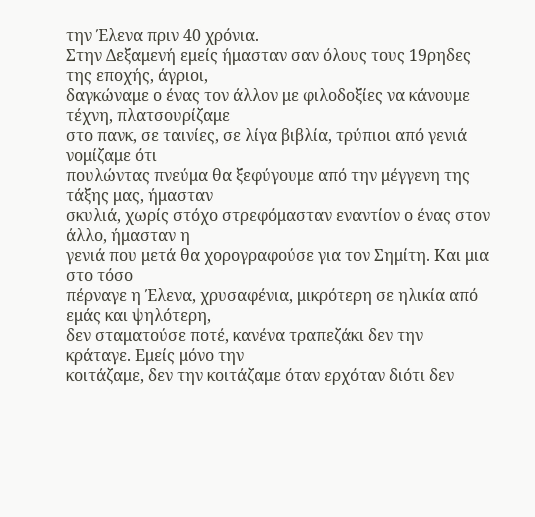την Έλενα πριν 40 χρόνια.
Στην Δεξαμενή εμείς ήμασταν σαν όλους τους 19ρηδες της εποχής, άγριοι,
δαγκώναμε ο ένας τον άλλον με φιλοδοξίες να κάνουμε τέχνη, πλατσουρίζαμε
στο πανκ, σε ταινίες, σε λίγα βιβλία, τρύπιοι από γενιά νομίζαμε ότι
πουλώντας πνεύμα θα ξεφύγουμε από την μέγγενη της τάξης μας, ήμασταν
σκυλιά, χωρίς στόχο στρεφόμασταν εναντίον ο ένας στον άλλο, ήμασταν η
γενιά που μετά θα χορογραφούσε για τον Σημίτη. Και μια στο τόσο
πέρναγε η Έλενα, χρυσαφένια, μικρότερη σε ηλικία από εμάς και ψηλότερη,
δεν σταματούσε ποτέ, κανένα τραπεζάκι δεν την κράταγε. Εμείς μόνο την
κοιτάζαμε, δεν την κοιτάζαμε όταν ερχόταν διότι δεν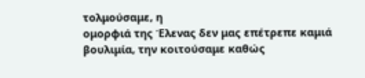τολμούσαμε, η
ομορφιά της Έλενας δεν μας επέτρεπε καμιά βουλιμία, την κοιτούσαμε καθώς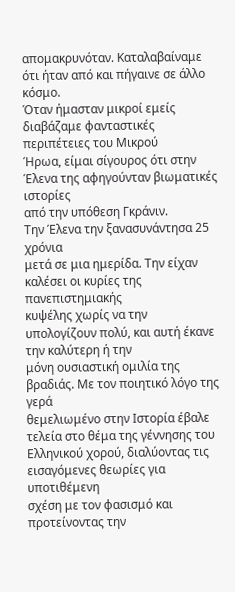απομακρυνόταν. Καταλαβαίναμε ότι ήταν από και πήγαινε σε άλλο κόσμο.
Όταν ήμασταν μικροί εμείς διαβάζαμε φανταστικές περιπέτειες του Μικρού
Ήρωα, είμαι σίγουρος ότι στην Έλενα της αφηγούνταν βιωματικές ιστορίες
από την υπόθεση Γκράνιν.
Την Έλενα την ξανασυνάντησα 25 χρόνια
μετά σε μια ημερίδα. Την είχαν καλέσει οι κυρίες της πανεπιστημιακής
κυψέλης χωρίς να την υπολογίζουν πολύ, και αυτή έκανε την καλύτερη ή την
μόνη ουσιαστική ομιλία της βραδιάς. Με τον ποιητικό λόγο της γερά
θεμελιωμένο στην Ιστορία έβαλε τελεία στο θέμα της γέννησης του
Ελληνικού χορού, διαλύοντας τις εισαγόμενες θεωρίες για υποτιθέμενη
σχέση με τον φασισμό και προτείνοντας την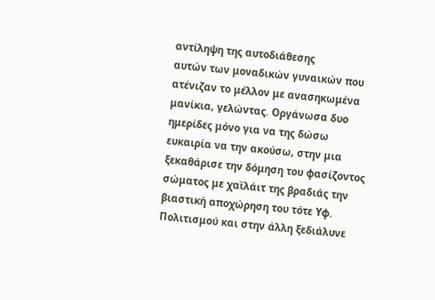αντίληψη της αυτοδιάθεσης
αυτών των μοναδικών γυναικών που ατένιζαν το μέλλον με ανασηκωμένα
μανίκια, γελώντας. Οργάνωσα δυο ημερίδες μόνο για να της δώσω
ευκαιρία να την ακούσω, στην μια ξεκαθάρισε την δόμηση του φασίζοντος
σώματος με χαϊλάιτ της βραδιάς την βιαστική αποχώρηση του τότε Υφ.
Πολιτισμού και στην άλλη ξεδιάλυνε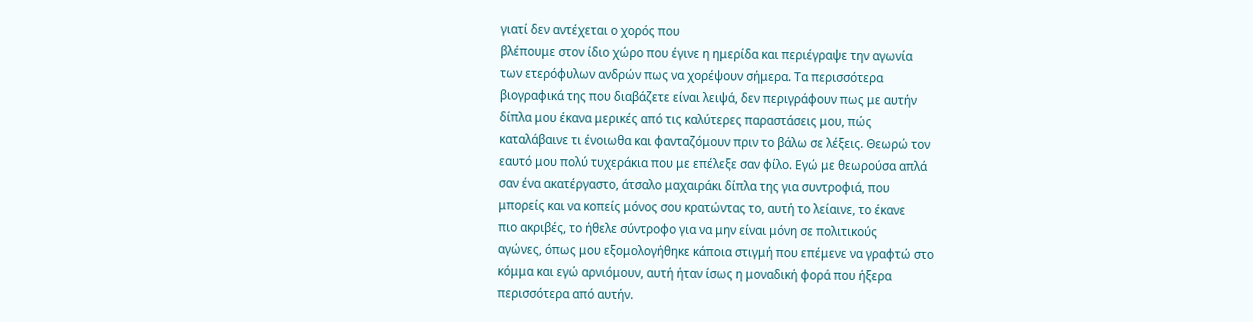γιατί δεν αντέχεται ο χορός που
βλέπουμε στον ίδιο χώρο που έγινε η ημερίδα και περιέγραψε την αγωνία
των ετερόφυλων ανδρών πως να χορέψουν σήμερα. Τα περισσότερα
βιογραφικά της που διαβάζετε είναι λειψά, δεν περιγράφουν πως με αυτήν
δίπλα μου έκανα μερικές από τις καλύτερες παραστάσεις μου, πώς
καταλάβαινε τι ένοιωθα και φανταζόμουν πριν το βάλω σε λέξεις. Θεωρώ τον
εαυτό μου πολύ τυχεράκια που με επέλεξε σαν φίλο. Εγώ με θεωρούσα απλά
σαν ένα ακατέργαστο, άτσαλο μαχαιράκι δίπλα της για συντροφιά, που
μπορείς και να κοπείς μόνος σου κρατώντας το, αυτή το λείαινε, το έκανε
πιο ακριβές, το ήθελε σύντροφο για να μην είναι μόνη σε πολιτικούς
αγώνες, όπως μου εξομολογήθηκε κάποια στιγμή που επέμενε να γραφτώ στο
κόμμα και εγώ αρνιόμουν, αυτή ήταν ίσως η μοναδική φορά που ήξερα
περισσότερα από αυτήν.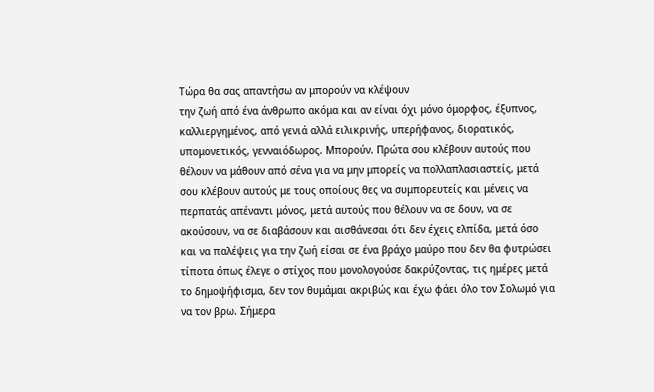Τώρα θα σας απαντήσω αν μπορούν να κλέψουν
την ζωή από ένα άνθρωπο ακόμα και αν είναι όχι μόνο όμορφος, έξυπνος,
καλλιεργημένος, από γενιά αλλά ειλικρινής, υπερήφανος, διορατικός,
υπομονετικός, γενναιόδωρος. Μπορούν. Πρώτα σου κλέβουν αυτούς που
θέλουν να μάθουν από σένα για να μην μπορείς να πολλαπλασιαστείς, μετά
σου κλέβουν αυτούς με τους οποίους θες να συμπορευτείς και μένεις να
περπατάς απέναντι μόνος, μετά αυτούς που θέλουν να σε δουν, να σε
ακούσουν, να σε διαβάσουν και αισθάνεσαι ότι δεν έχεις ελπίδα, μετά όσο
και να παλέψεις για την ζωή είσαι σε ένα βράχο μαύρο που δεν θα φυτρώσει
τίποτα όπως έλεγε ο στίχος που μονολογούσε δακρύζοντας, τις ημέρες μετά
το δημοψήφισμα, δεν τον θυμάμαι ακριβώς και έχω φάει όλο τον Σολωμό για
να τον βρω. Σήμερα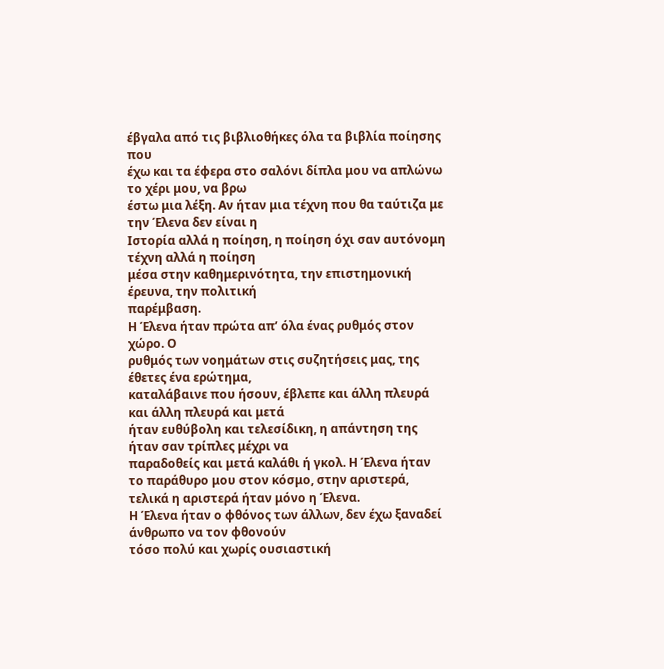έβγαλα από τις βιβλιοθήκες όλα τα βιβλία ποίησης που
έχω και τα έφερα στο σαλόνι δίπλα μου να απλώνω το χέρι μου, να βρω
έστω μια λέξη. Αν ήταν μια τέχνη που θα ταύτιζα με την Έλενα δεν είναι η
Ιστορία αλλά η ποίηση, η ποίηση όχι σαν αυτόνομη τέχνη αλλά η ποίηση
μέσα στην καθημερινότητα, την επιστημονική έρευνα, την πολιτική
παρέμβαση.
Η Έλενα ήταν πρώτα απ’ όλα ένας ρυθμός στον χώρο. Ο
ρυθμός των νοημάτων στις συζητήσεις μας, της έθετες ένα ερώτημα,
καταλάβαινε που ήσουν, έβλεπε και άλλη πλευρά και άλλη πλευρά και μετά
ήταν ευθύβολη και τελεσίδικη, η απάντηση της ήταν σαν τρίπλες μέχρι να
παραδοθείς και μετά καλάθι ή γκολ. Η Έλενα ήταν το παράθυρο μου στον κόσμο, στην αριστερά, τελικά η αριστερά ήταν μόνο η Έλενα.
Η Έλενα ήταν ο φθόνος των άλλων, δεν έχω ξαναδεί άνθρωπο να τον φθονούν
τόσο πολύ και χωρίς ουσιαστική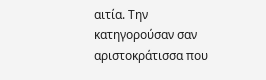αιτία. Την κατηγορούσαν σαν
αριστοκράτισσα που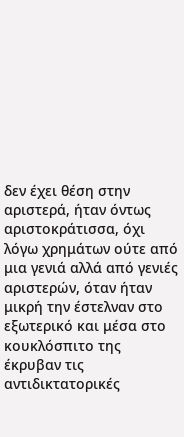δεν έχει θέση στην αριστερά, ήταν όντως
αριστοκράτισσα, όχι λόγω χρημάτων ούτε από μια γενιά αλλά από γενιές
αριστερών, όταν ήταν μικρή την έστελναν στο εξωτερικό και μέσα στο
κουκλόσπιτο της έκρυβαν τις αντιδικτατορικές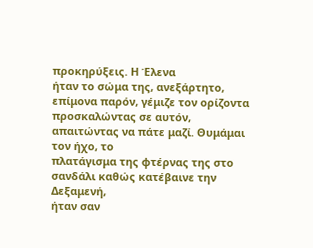προκηρύξεις. Η Έλενα
ήταν το σώμα της, ανεξάρτητο, επίμονα παρόν, γέμιζε τον ορίζοντα
προσκαλώντας σε αυτόν, απαιτώντας να πάτε μαζί. Θυμάμαι τον ήχο, το
πλατάγισμα της φτέρνας της στο σανδάλι καθώς κατέβαινε την Δεξαμενή,
ήταν σαν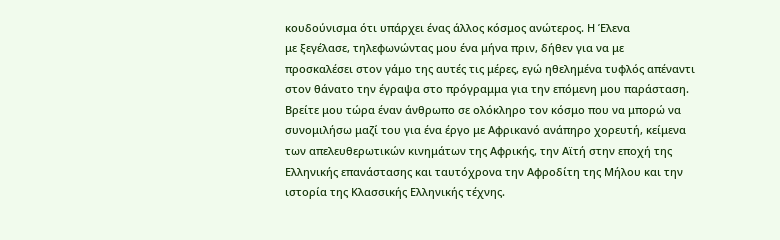κουδούνισμα ότι υπάρχει ένας άλλος κόσμος ανώτερος. Η Έλενα
με ξεγέλασε, τηλεφωνώντας μου ένα μήνα πριν, δήθεν για να με
προσκαλέσει στον γάμο της αυτές τις μέρες, εγώ ηθελημένα τυφλός απέναντι
στον θάνατο την έγραψα στο πρόγραμμα για την επόμενη μου παράσταση.
Βρείτε μου τώρα έναν άνθρωπο σε ολόκληρο τον κόσμο που να μπορώ να
συνομιλήσω μαζί του για ένα έργο με Αφρικανό ανάπηρο χορευτή, κείμενα
των απελευθερωτικών κινημάτων της Αφρικής, την Αϊτή στην εποχή της
Ελληνικής επανάστασης και ταυτόχρονα την Αφροδίτη της Μήλου και την
ιστορία της Κλασσικής Ελληνικής τέχνης.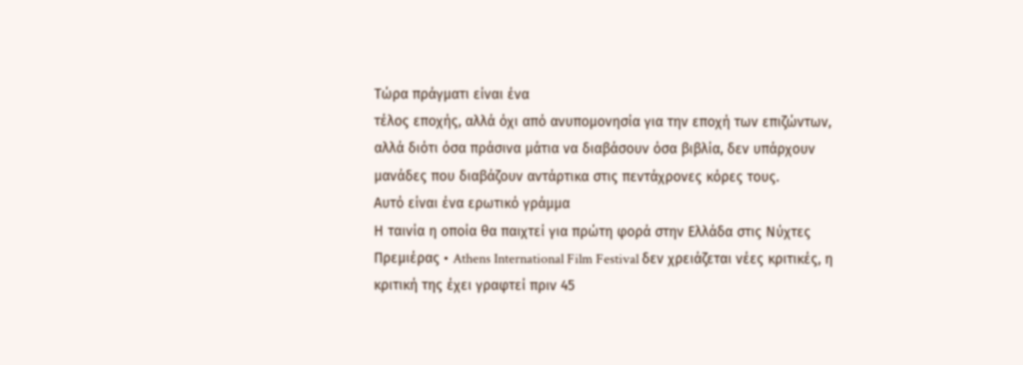Τώρα πράγματι είναι ένα
τέλος εποχής, αλλά όχι από ανυπομονησία για την εποχή των επιζώντων,
αλλά διότι όσα πράσινα μάτια να διαβάσουν όσα βιβλία, δεν υπάρχουν
μανάδες που διαβάζουν αντάρτικα στις πεντάχρονες κόρες τους.
Αυτό είναι ένα ερωτικό γράμμα
Η ταινία η οποία θα παιχτεί για πρώτη φορά στην Ελλάδα στις Νύχτες Πρεμιέρας • Athens International Film Festival δεν χρειάζεται νέες κριτικές, η κριτική της έχει γραφτεί πριν 45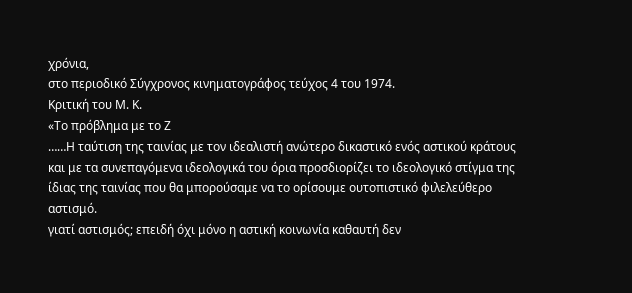χρόνια,
στο περιοδικό Σύγχρονος κινηματογράφος τεύχος 4 του 1974.
Κριτική του Μ. Κ.
«Το πρόβλημα με το Ζ
……Η ταύτιση της ταινίας με τον ιδεαλιστή ανώτερο δικαστικό ενός αστικού κράτους και με τα συνεπαγόμενα ιδεολογικά του όρια προσδιορίζει το ιδεολογικό στίγμα της ίδιας της ταινίας που θα μπορούσαμε να το ορίσουμε ουτοπιστικό φιλελεύθερο αστισμό.
γιατί αστισμός; επειδή όχι μόνο η αστική κοινωνία καθαυτή δεν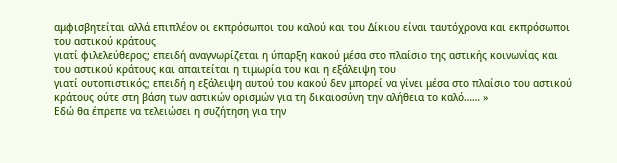αμφισβητείται αλλά επιπλέον οι εκπρόσωποι του καλού και του Δίκιου είναι ταυτόχρονα και εκπρόσωποι του αστικού κράτους
γιατί φιλελεύθερος; επειδή αναγνωρίζεται η ύπαρξη κακού μέσα στο πλαίσιο της αστικής κοινωνίας και του αστικού κράτους και απαιτείται η τιμωρία του και η εξάλειψη του
γιατί ουτοπιστικός; επειδή η εξάλειψη αυτού του κακού δεν μπορεί να γίνει μέσα στο πλαίσιο του αστικού κράτους ούτε στη βάση των αστικών ορισμών για τη δικαιοσύνη την αλήθεια το καλό…… »
Εδώ θα έπρεπε να τελειώσει η συζήτηση για την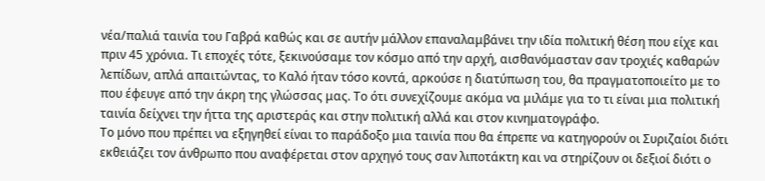νέα/παλιά ταινία του Γαβρά καθώς και σε αυτήν μάλλον επαναλαμβάνει την ιδία πολιτική θέση που είχε και πριν 45 χρόνια. Τι εποχές τότε, ξεκινούσαμε τον κόσμο από την αρχή, αισθανόμασταν σαν τροχιές καθαρών λεπίδων, απλά απαιτώντας, το Καλό ήταν τόσο κοντά, αρκούσε η διατύπωση του, θα πραγματοποιείτο με το που έφευγε από την άκρη της γλώσσας μας. Το ότι συνεχίζουμε ακόμα να μιλάμε για το τι είναι μια πολιτική ταινία δείχνει την ήττα της αριστεράς και στην πολιτική αλλά και στον κινηματογράφο.
Το μόνο που πρέπει να εξηγηθεί είναι το παράδοξο μια ταινία που θα έπρεπε να κατηγορούν οι Συριζαίοι διότι εκθειάζει τον άνθρωπο που αναφέρεται στον αρχηγό τους σαν λιποτάκτη και να στηρίζουν οι δεξιοί διότι ο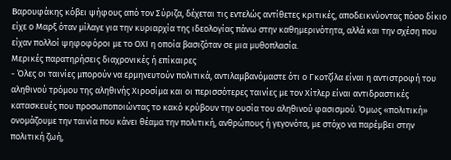Βαρουφάκης κόβει ψήφους από τον Σύριζα, δέχεται τις εντελώς αντίθετες κριτικές, αποδεικνύοντας πόσο δίκιο είχε ο Μαρξ όταν μίλαγε για την κυριαρχία της ιδεολογίας πάνω στην καθημερινότητα, αλλά και την σχέση που είχαν πολλοί ψηφοφόροι με το ΟΧΙ η οποία βασιζόταν σε μια μυθοπλασία.
Μερικές παρατηρήσεις διαχρονικές ή επίκαιρες
- Όλες οι ταινίες μπορούν να ερμηνευτούν πολιτικά, αντιλαμβανόμαστε ότι ο Γκοτζίλα είναι η αντιστροφή του αληθινού τρόμου της αληθινής Χιροσίμα και οι περισσότερες ταινίες με τον Χίτλερ είναι αντιδραστικές κατασκευές που προσωποποιώντας το κακό κρύβουν την ουσία του αληθινού φασισμού. Όμως «πολιτική» ονομάζουμε την ταινία που κάνει θέαμα την πολιτική, ανθρώπους ή γεγονότα, με στόχο να παρέμβει στην πολιτική ζωή,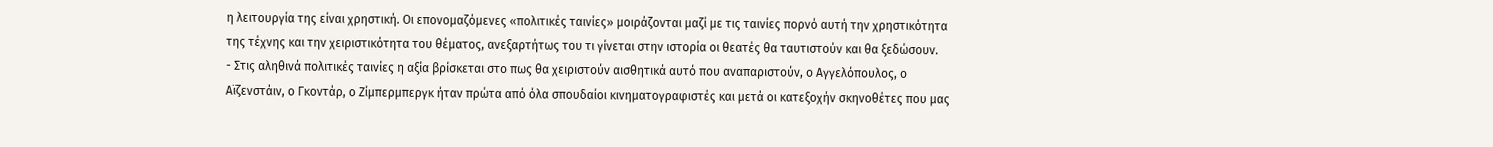η λειτουργία της είναι χρηστική. Οι επονομαζόμενες «πολιτικές ταινίες» μοιράζονται μαζί με τις ταινίες πορνό αυτή την χρηστικότητα της τέχνης και την χειριστικότητα του θέματος, ανεξαρτήτως του τι γίνεται στην ιστορία οι θεατές θα ταυτιστούν και θα ξεδώσουν.
- Στις αληθινά πολιτικές ταινίες η αξία βρίσκεται στο πως θα χειριστούν αισθητικά αυτό που αναπαριστούν, ο Αγγελόπουλος, ο Αϊζενστάιν, ο Γκοντάρ, ο Ζίμπερμπεργκ ήταν πρώτα από όλα σπουδαίοι κινηματογραφιστές και μετά οι κατεξοχήν σκηνοθέτες που μας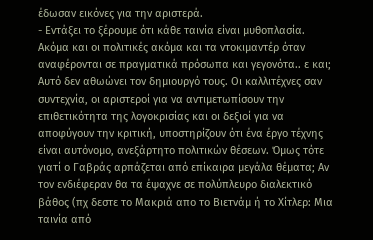έδωσαν εικόνες για την αριστερά.
- Εντάξει το ξέρουμε ότι κάθε ταινία είναι μυθοπλασία. Ακόμα και οι πολιτικές ακόμα και τα ντοκιμαντέρ όταν αναφέρονται σε πραγματικά πρόσωπα και γεγονότα.. ε και; Αυτό δεν αθωώνει τον δημιουργό τους. Οι καλλιτέχνες σαν συντεχνία, οι αριστεροί για να αντιμετωπίσουν την επιθετικότητα της λογοκρισίας και οι δεξιοί για να αποφύγουν την κριτική, υποστηρίζουν ότι ένα έργο τέχνης είναι αυτόνομο, ανεξάρτητο πολιτικών θέσεων. Όμως τότε γιατί ο Γαβράς αρπάζεται από επίκαιρα μεγάλα θέματα; Αν τον ενδιέφεραν θα τα έψαχνε σε πολύπλευρο διαλεκτικό βάθος (πχ δεστε το Μακριά απο το Βιετνάμ ή το Χίτλερ: Μια ταινία από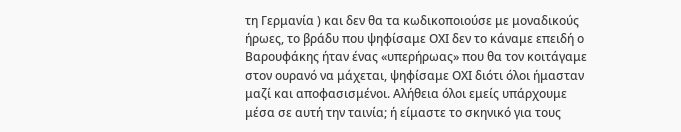τη Γερμανία ) και δεν θα τα κωδικοποιούσε με μοναδικούς ήρωες, το βράδυ που ψηφίσαμε ΟΧΙ δεν το κάναμε επειδή ο Βαρουφάκης ήταν ένας «υπερήρωας» που θα τον κοιτάγαμε στον ουρανό να μάχεται, ψηφίσαμε ΟΧΙ διότι όλοι ήμασταν μαζί και αποφασισμένοι. Αλήθεια όλοι εμείς υπάρχουμε μέσα σε αυτή την ταινία; ή είμαστε το σκηνικό για τους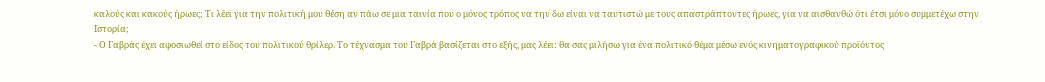καλούς και κακούς ήρωες; Τι λέει για την πολιτική μου θέση αν πάω σε μια ταινία που ο μόνος τρόπος να την δω είναι να ταυτιστώ με τους απαστράπτοντες ήρωες, για να αισθανθώ ότι έτσι μόνο συμμετέχω στην Ιστορία;
- Ο Γαβράς έχει αφοσιωθεί στο είδος του πολιτικού θρίλερ. Το τέχνασμα του Γαβρά βασίζεται στο εξής, μας λέει: θα σας μιλήσω για ένα πολιτικό θέμα μέσω ενός κινηματογραφικού προϊόντος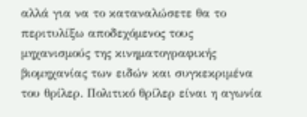αλλά για να το καταναλώσετε θα το περιτυλίξω αποδεχόμενος τους μηχανισμούς της κινηματογραφικής βιομηχανίας των ειδών και συγκεκριμένα του θρίλερ. Πολιτικό θρίλερ είναι η αγωνία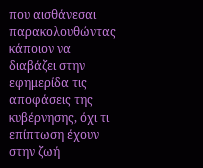που αισθάνεσαι παρακολουθώντας κάποιον να διαβάζει στην εφημερίδα τις αποφάσεις της κυβέρνησης, όχι τι επίπτωση έχουν στην ζωή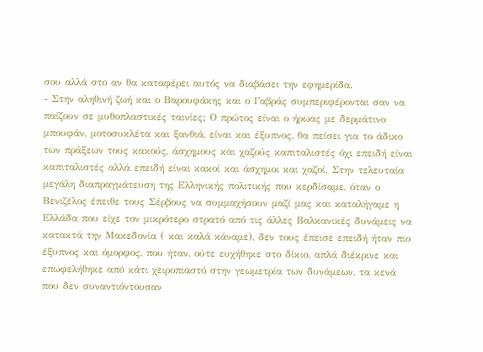σου αλλά στο αν θα καταφέρει αυτός να διαβάσει την εφημερίδα.
- Στην αληθινή ζωή και ο Βαρουφάκης και ο Γαβράς συμπεριφέρονται σαν να παίζουν σε μυθοπλαστικές ταινίες; Ο πρώτος είναι ο ήρωας με δερμάτινο μπουφάν, μοτοσυκλέτα και ξανθιά, είναι και έξυπνος, θα πείσει για το άδικο των πράξεων τους κακούς, άσχημους και χαζούς καπιταλιστές όχι επειδή είναι καπιταλιστές αλλά επειδή είναι κακοί και άσχημοι και χαζοί. Στην τελευταία μεγάλη διαπραγμάτευση της Ελληνικής πολιτικής που κερδίσαμε, όταν ο Βενιζέλος έπειθε τους Σέρβους να συμμαχήσουν μαζί μας και καταλήγαμε η Ελλάδα που είχε τον μικρότερο στρατό από τις άλλες Βαλκανικές δυνάμεις να κατακτά την Μακεδονία ( και καλά κάναμε), δεν τους έπεισε επειδή ήταν πιο έξυπνος και όμορφος, που ήταν, ούτε ευχήθηκε στο δίκιο, απλά διέκρινε και επωφελήθηκε από κάτι χειροπιαστό στην γεωμετρία των δυνάμεων, τα κενά που δεν συναντιόντουσαν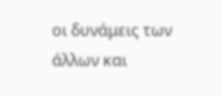οι δυνάμεις των άλλων και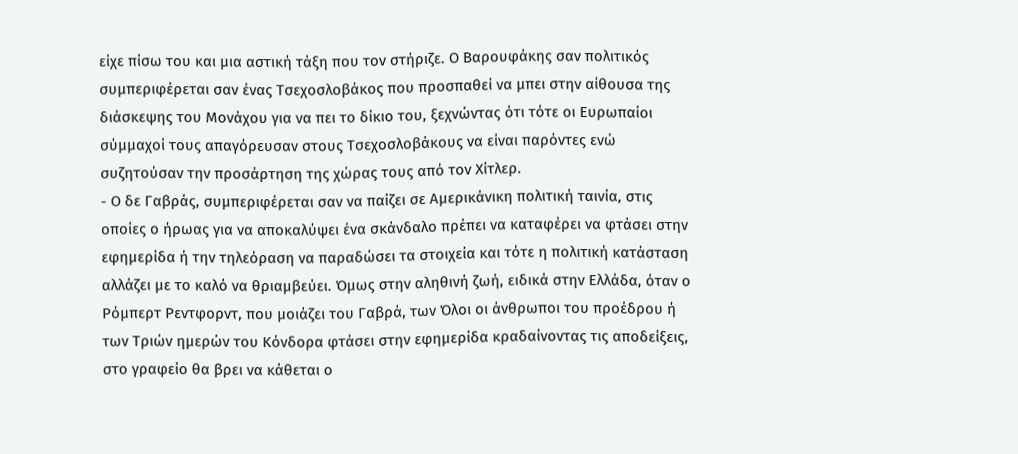είχε πίσω του και μια αστική τάξη που τον στήριζε. Ο Βαρουφάκης σαν πολιτικός συμπεριφέρεται σαν ένας Τσεχοσλοβάκος που προσπαθεί να μπει στην αίθουσα της διάσκεψης του Μονάχου για να πει το δίκιο του, ξεχνώντας ότι τότε οι Ευρωπαίοι σύμμαχοί τους απαγόρευσαν στους Τσεχοσλοβάκους να είναι παρόντες ενώ συζητούσαν την προσάρτηση της χώρας τους από τον Χίτλερ.
- Ο δε Γαβράς, συμπεριφέρεται σαν να παίζει σε Αμερικάνικη πολιτική ταινία, στις οποίες ο ήρωας για να αποκαλύψει ένα σκάνδαλο πρέπει να καταφέρει να φτάσει στην εφημερίδα ή την τηλεόραση να παραδώσει τα στοιχεία και τότε η πολιτική κατάσταση αλλάζει με το καλό να θριαμβεύει. Όμως στην αληθινή ζωή, ειδικά στην Ελλάδα, όταν ο Ρόμπερτ Ρεντφορντ, που μοιάζει του Γαβρά, των Όλοι οι άνθρωποι του προέδρου ή των Τριών ημερών του Κόνδορα φτάσει στην εφημερίδα κραδαίνοντας τις αποδείξεις, στο γραφείο θα βρει να κάθεται ο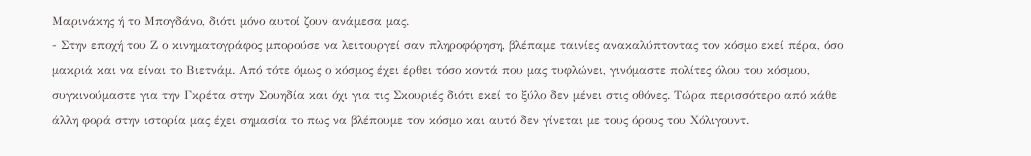Μαρινάκης ή το Μπογδάνο, διότι μόνο αυτοί ζουν ανάμεσα μας.
- Στην εποχή του Ζ ο κινηματογράφος μπορούσε να λειτουργεί σαν πληροφόρηση, βλέπαμε ταινίες ανακαλύπτοντας τον κόσμο εκεί πέρα, όσο μακριά και να είναι το Βιετνάμ. Από τότε όμως ο κόσμος έχει έρθει τόσο κοντά που μας τυφλώνει, γινόμαστε πολίτες όλου του κόσμου, συγκινούμαστε για την Γκρέτα στην Σουηδία και όχι για τις Σκουριές διότι εκεί το ξύλο δεν μένει στις οθόνες. Τώρα περισσότερο από κάθε άλλη φορά στην ιστορία μας έχει σημασία το πως να βλέπουμε τον κόσμο και αυτό δεν γίνεται με τους όρους του Χόλιγουντ.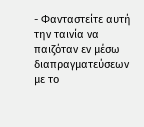- Φανταστείτε αυτή την ταινία να παιζόταν εν μέσω διαπραγματεύσεων με το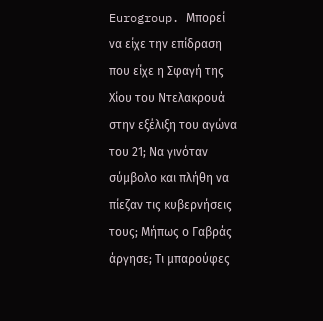Eurogroup. Μπορεί να είχε την επίδραση που είχε η Σφαγή της Χίου του Ντελακρουά στην εξέλιξη του αγώνα του 21; Να γινόταν σύμβολο και πλήθη να πίεζαν τις κυβερνήσεις τους; Μήπως ο Γαβράς άργησε; Τι μπαρούφες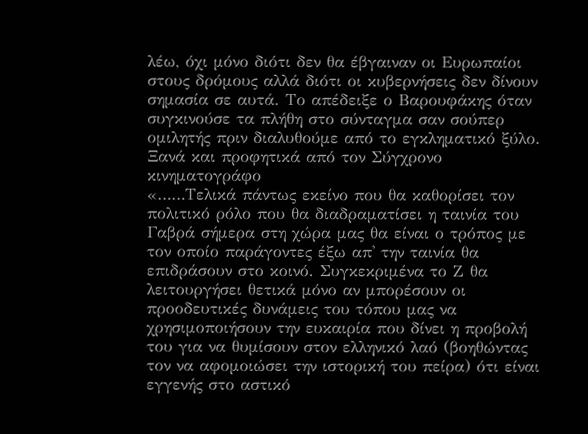λέω, όχι μόνο διότι δεν θα έβγαιναν οι Ευρωπαίοι στους δρόμους αλλά διότι οι κυβερνήσεις δεν δίνουν σημασία σε αυτά. Το απέδειξε ο Βαρουφάκης όταν συγκινούσε τα πλήθη στο σύνταγμα σαν σούπερ ομιλητής πριν διαλυθούμε από το εγκληματικό ξύλο.
Ξανά και προφητικά από τον Σύγχρονο κινηματογράφο
«……Τελικά πάντως εκείνο που θα καθορίσει τον πολιτικό ρόλο που θα διαδραματίσει η ταινία του Γαβρά σήμερα στη χώρα μας θα είναι ο τρόπος με τον οποίο παράγοντες έξω απ' την ταινία θα επιδράσουν στο κοινό. Συγκεκριμένα το Ζ θα λειτουργήσει θετικά μόνο αν μπορέσουν οι προοδευτικές δυνάμεις του τόπου μας να χρησιμοποιήσουν την ευκαιρία που δίνει η προβολή του για να θυμίσουν στον ελληνικό λαό (βοηθώντας τον να αφομοιώσει την ιστορική του πείρα) ότι είναι εγγενής στο αστικό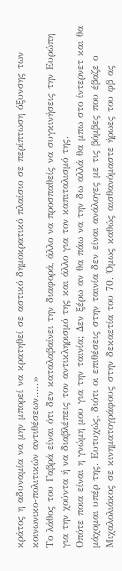κράτος η αδυναμία να μην μπορεί να κρατηθεί σε αστικό δημοκρατικό πλαίσιο σε περίπτωση όξυνσης των κοινωνικο-πολιτικών αντιθέσεων…..»
Το λάθος του Γαβρά είναι ότι δεν καταλαβαίνει την διαφορά, άλλο να προσπαθείς να συγκινήσεις την Ευρώπη για την χούντα ή να διαβλέπεις τον αντικληρισμό της και άλλο για τον καπιταλισμό της.
Οπότε ποια είναι η γνώμη μου για την ταινία; Δεν ξέρω αν θα πάω να την δω αλλά θα μπω στο ίντερνετ και θα μάχομαι υπέρ της. Ευτυχώς, διότι οι επιθέσεις στην ταινία δεν είναι ανάλογες με τις βόμβες που έβαζε ο Μιχαλολιάκος σε κινηματογράφους στην δεκαετία του 70. Όμως καθώς αισθανόμαστε ήρωες του φβ ας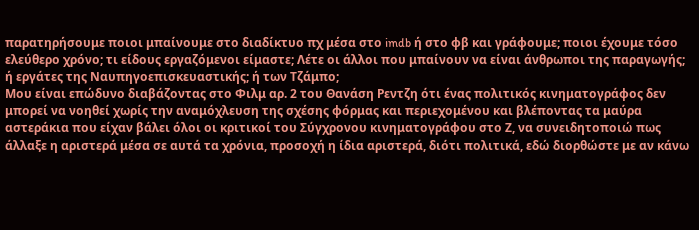παρατηρήσουμε ποιοι μπαίνουμε στο διαδίκτυο πχ μέσα στο imdb ή στο φβ και γράφουμε; ποιοι έχουμε τόσο ελεύθερο χρόνο; τι είδους εργαζόμενοι είμαστε; Λέτε οι άλλοι που μπαίνουν να είναι άνθρωποι της παραγωγής; ή εργάτες της Ναυπηγοεπισκευαστικής; ή των Τζάμπο;
Μου είναι επώδυνο διαβάζοντας στο Φιλμ αρ. 2 του Θανάση Ρεντζη ότι ένας πολιτικός κινηματογράφος δεν μπορεί να νοηθεί χωρίς την αναμόχλευση της σχέσης φόρμας και περιεχομένου και βλέποντας τα μαύρα αστεράκια που είχαν βάλει όλοι οι κριτικοί του Σύγχρονου κινηματογράφου στο Ζ, να συνειδητοποιώ πως άλλαξε η αριστερά μέσα σε αυτά τα χρόνια, προσοχή η ίδια αριστερά, διότι πολιτικά, εδώ διορθώστε με αν κάνω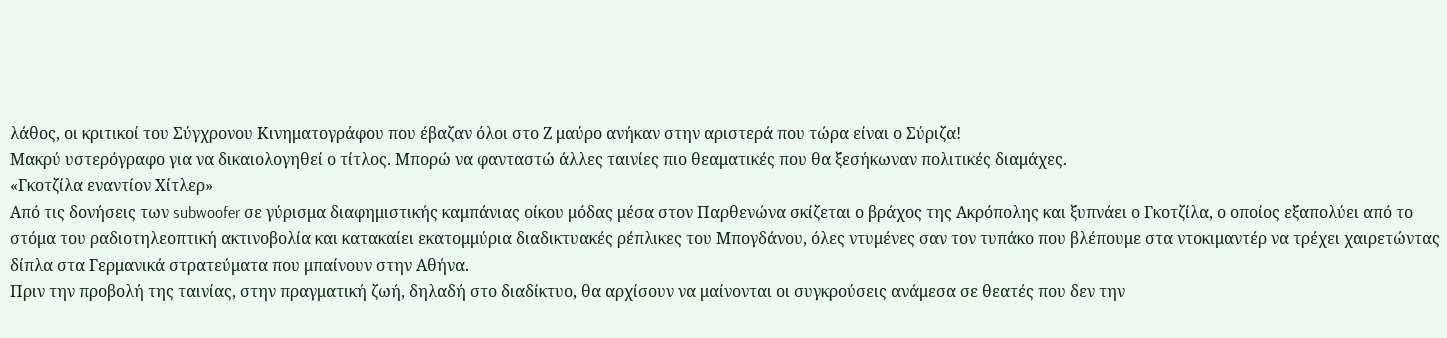λάθος, οι κριτικοί του Σύγχρονου Κινηματογράφου που έβαζαν όλοι στο Ζ μαύρο ανήκαν στην αριστερά που τώρα είναι ο Σύριζα!
Μακρύ υστερόγραφο για να δικαιολογηθεί ο τίτλος. Μπορώ να φανταστώ άλλες ταινίες πιο θεαματικές που θα ξεσήκωναν πολιτικές διαμάχες.
«Γκοτζίλα εναντίον Χίτλερ»
Από τις δονήσεις των subwoofer σε γύρισμα διαφημιστικής καμπάνιας οίκου μόδας μέσα στον Παρθενώνα σκίζεται ο βράχος της Ακρόπολης και ξυπνάει ο Γκοτζίλα, ο οποίος εξαπολύει από το στόμα του ραδιοτηλεοπτική ακτινοβολία και κατακαίει εκατομμύρια διαδικτυακές ρέπλικες του Μπογδάνου, όλες ντυμένες σαν τον τυπάκο που βλέπουμε στα ντοκιμαντέρ να τρέχει χαιρετώντας δίπλα στα Γερμανικά στρατεύματα που μπαίνουν στην Αθήνα.
Πριν την προβολή της ταινίας, στην πραγματική ζωή, δηλαδή στο διαδίκτυο, θα αρχίσουν να μαίνονται οι συγκρούσεις ανάμεσα σε θεατές που δεν την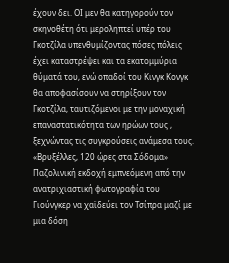έχουν δει. ΟΙ μεν θα κατηγορούν τον σκηνοθέτη ότι μεροληπτεί υπέρ του Γκοτζίλα υπενθυμίζοντας πόσες πόλεις έχει καταστρέψει και τα εκατομμύρια θύματά του, ενώ οπαδοί του Κινγκ Κονγκ θα αποφασίσουν να στηρίξουν τον Γκοτζίλα, ταυτιζόμενοι με την μοναχική επαναστατικότητα των ηρώων τους , ξεχνώντας τις συγκρούσεις ανάμεσα τους.
«Βρυξέλλες, 120 ώρες στα Σόδομα»
Παζολινική εκδοχή εμπνεόμενη από την ανατριχιαστική φωτογραφία του Γιούνγκερ να χαϊδεύει τον Τσίπρα μαζί με μια δόση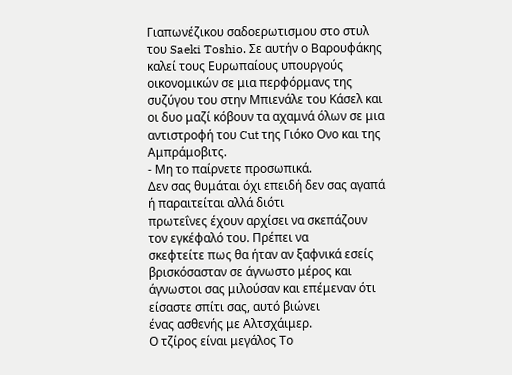Γιαπωνέζικου σαδοερωτισμου στο στυλ του Saeki Toshio. Σε αυτήν ο Βαρουφάκης καλεί τους Ευρωπαίους υπουργούς οικονομικών σε μια περφόρμανς της συζύγου του στην Μπιενάλε του Κάσελ και οι δυο μαζί κόβουν τα αχαμνά όλων σε μια αντιστροφή του Cut της Γιόκο Ονο και της Αμπράμοβιτς.
- Μη το παίρνετε προσωπικά.
Δεν σας θυμάται όχι επειδή δεν σας αγαπά ή παραιτείται αλλά διότι
πρωτεΐνες έχουν αρχίσει να σκεπάζουν τον εγκέφαλό του. Πρέπει να
σκεφτείτε πως θα ήταν αν ξαφνικά εσείς βρισκόσασταν σε άγνωστο μέρος και
άγνωστοι σας μιλούσαν και επέμεναν ότι είσαστε σπίτι σας, αυτό βιώνει
ένας ασθενής με Αλτσχάιμερ.
Ο τζίρος είναι μεγάλος Το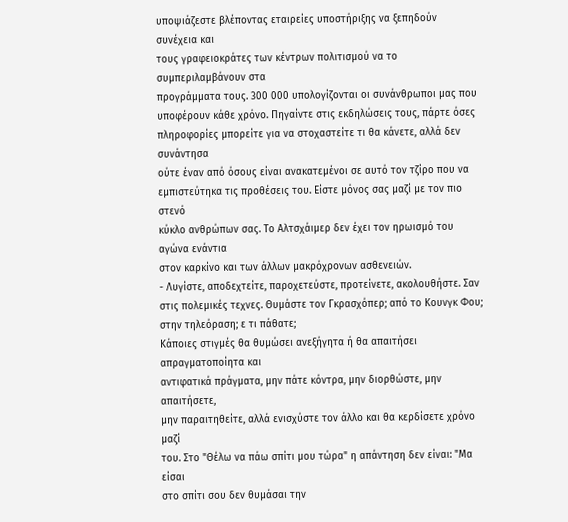υποψιάζεστε βλέποντας εταιρείες υποστήριξης να ξεπηδούν συνέχεια και
τους γραφειοκράτες των κέντρων πολιτισμού να το συμπεριλαμβάνουν στα
προγράμματα τους. 300 000 υπολογίζονται οι συνάνθρωποι μας που
υποφέρουν κάθε χρόνο. Πηγαίντε στις εκδηλώσεις τους, πάρτε όσες
πληροφορίες μπορείτε για να στοχαστείτε τι θα κάνετε, αλλά δεν συνάντησα
ούτε έναν από όσους είναι ανακατεμένοι σε αυτό τον τζίρο που να
εμπιστεύτηκα τις προθέσεις του. Είστε μόνος σας μαζί με τον πιο στενό
κύκλο ανθρώπων σας. Το Αλτσχάιμερ δεν έχει τον ηρωισμό του αγώνα ενάντια
στον καρκίνο και των άλλων μακρόχρονων ασθενειών.
- Λυγίστε, αποδεχτείτε, παροχετεύστε, προτείνετε, ακολουθήστε. Σαν στις πολεμικές τεχνες. Θυμάστε τον Γκρασχόπερ; από το Κουνγκ Φου; στην τηλεόραση; ε τι πάθατε;
Κάποιες στιγμές θα θυμώσει ανεξήγητα ή θα απαιτήσει απραγματοποίητα και
αντιφατικά πράγματα, μην πάτε κόντρα, μην διορθώστε, μην απαιτήσετε,
μην παραιτηθείτε, αλλά ενισχύστε τον άλλο και θα κερδίσετε χρόνο μαζί
του. Στο "Θέλω να πάω σπίτι μου τώρα" η απάντηση δεν είναι: "Μα είσαι
στο σπίτι σου δεν θυμάσαι την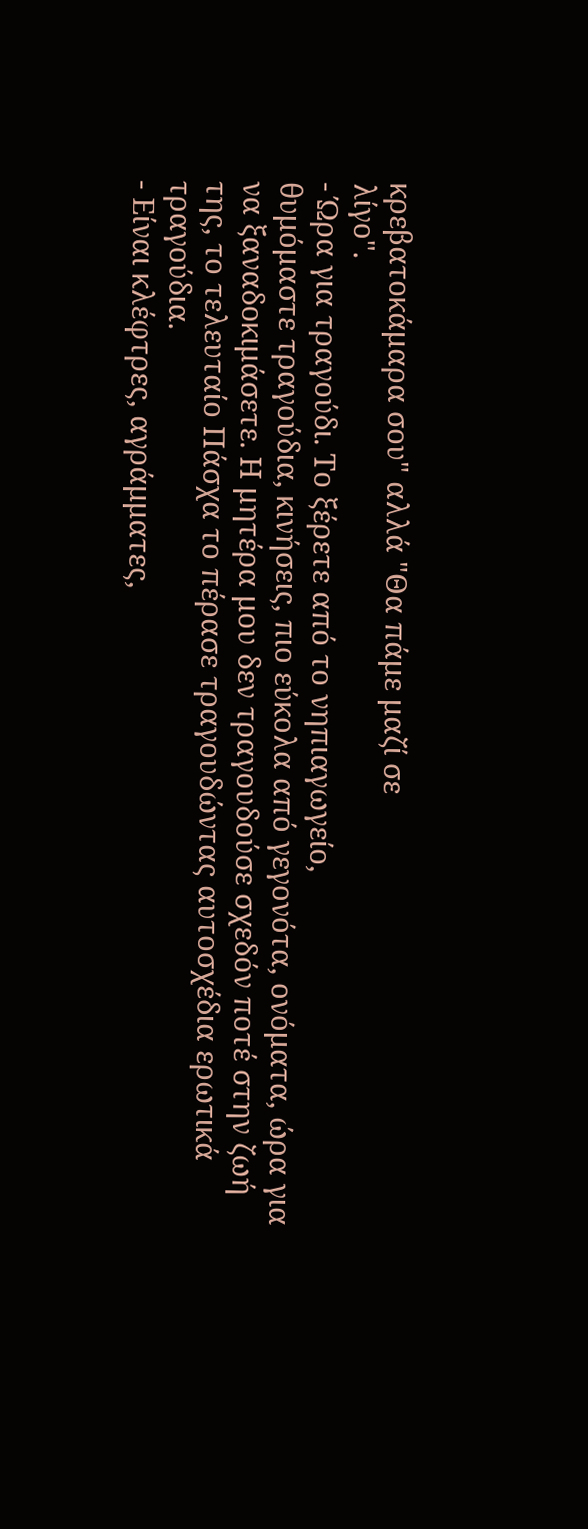κρεβατοκάμαρα σου" αλλά "Θα πάμε μαζί σε
λίγο".
- Ώρα για τραγούδι. Το ξέρετε από το νηπιαγωγείο,
θυμόμαστε τραγούδια, κινήσεις, πιο εύκολα από γεγονότα, ονόματα, ώρα για
να ξαναδοκιμάσετε. Η μητέρα μου δεν τραγουδούσε σχεδόν ποτέ στην ζωή
της, το τελευταίο Πάσχα το πέρασε τραγουδώντας αυτοσχέδια ερωτικά
τραγούδια.
- Είναι κλέφτρες, αγράμματες,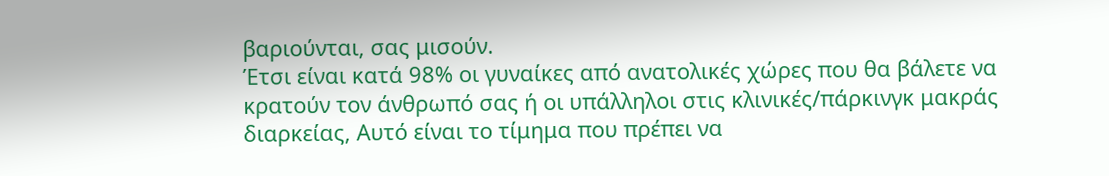βαριούνται, σας μισούν.
Έτσι είναι κατά 98% οι γυναίκες από ανατολικές χώρες που θα βάλετε να
κρατούν τον άνθρωπό σας ή οι υπάλληλοι στις κλινικές/πάρκινγκ μακράς
διαρκείας, Αυτό είναι το τίμημα που πρέπει να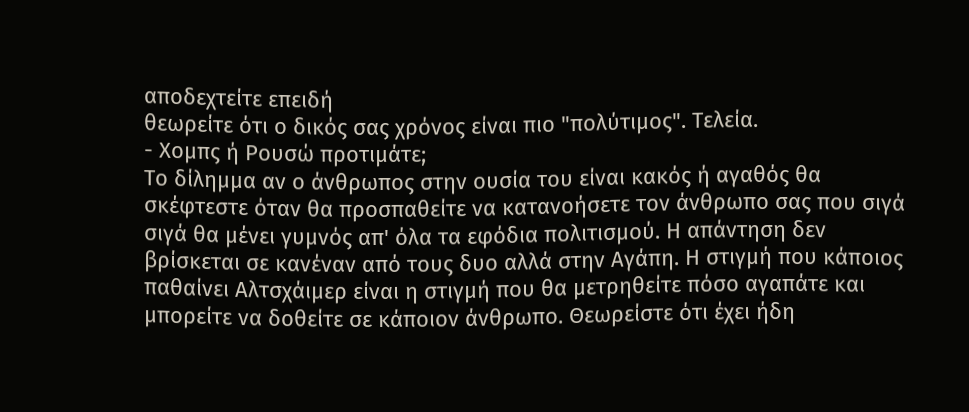αποδεχτείτε επειδή
θεωρείτε ότι ο δικός σας χρόνος είναι πιο "πολύτιμος". Τελεία.
- Χομπς ή Ρουσώ προτιμάτε;
Το δίλημμα αν ο άνθρωπος στην ουσία του είναι κακός ή αγαθός θα
σκέφτεστε όταν θα προσπαθείτε να κατανοήσετε τον άνθρωπο σας που σιγά
σιγά θα μένει γυμνός απ' όλα τα εφόδια πολιτισμού. Η απάντηση δεν
βρίσκεται σε κανέναν από τους δυο αλλά στην Αγάπη. Η στιγμή που κάποιος
παθαίνει Αλτσχάιμερ είναι η στιγμή που θα μετρηθείτε πόσο αγαπάτε και
μπορείτε να δοθείτε σε κάποιον άνθρωπο. Θεωρείστε ότι έχει ήδη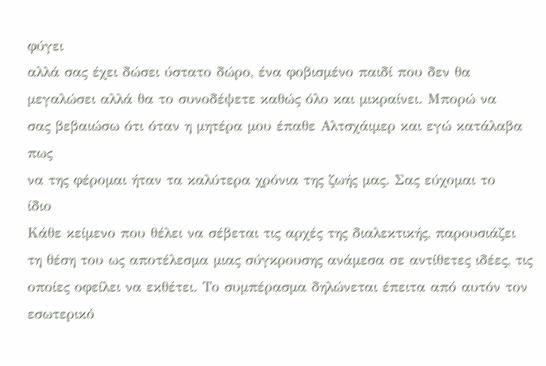φύγει
αλλά σας έχει δώσει ύστατο δώρο, ένα φοβισμένο παιδί που δεν θα
μεγαλώσει αλλά θα το συνοδέψετε καθώς όλο και μικραίνει. Μπορώ να
σας βεβαιώσω ότι όταν η μητέρα μου έπαθε Αλτσχάιμερ και εγώ κατάλαβα πως
να της φέρομαι ήταν τα καλύτερα χρόνια της ζωής μας. Σας εύχομαι το
ίδιο
Κάθε κείμενο που θέλει να σέβεται τις αρχές της διαλεκτικής, παρουσιάζει τη θέση του ως αποτέλεσμα μιας σύγκρουσης ανάμεσα σε αντίθετες ιδέες, τις οποίες οφείλει να εκθέτει. Το συμπέρασμα δηλώνεται έπειτα από αυτόν τον εσωτερικό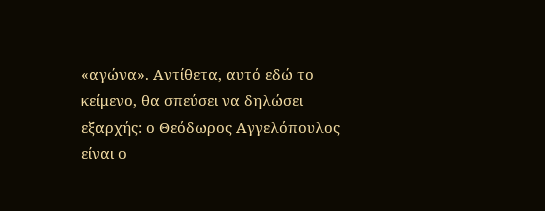«αγώνα». Αντίθετα, αυτό εδώ το κείμενο, θα σπεύσει να δηλώσει εξαρχής: ο Θεόδωρος Αγγελόπουλος είναι ο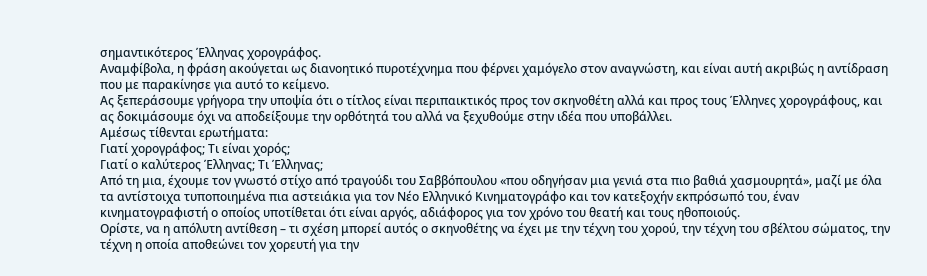σημαντικότερος Έλληνας χορογράφος.
Αναμφίβολα, η φράση ακούγεται ως διανοητικό πυροτέχνημα που φέρνει χαμόγελο στον αναγνώστη, και είναι αυτή ακριβώς η αντίδραση που με παρακίνησε για αυτό το κείμενο.
Ας ξεπεράσουμε γρήγορα την υποψία ότι ο τίτλος είναι περιπαικτικός προς τον σκηνοθέτη αλλά και προς τους Έλληνες χορογράφους, και ας δοκιμάσουμε όχι να αποδείξουμε την ορθότητά του αλλά να ξεχυθούμε στην ιδέα που υποβάλλει.
Αμέσως τίθενται ερωτήματα:
Γιατί χορογράφος; Τι είναι χορός;
Γιατί ο καλύτερος Έλληνας; Τι Έλληνας;
Από τη μια, έχουμε τον γνωστό στίχο από τραγούδι του Σαββόπουλου «που οδηγήσαν μια γενιά στα πιο βαθιά χασμουρητά», μαζί με όλα τα αντίστοιχα τυποποιημένα πια αστειάκια για τον Νέο Ελληνικό Κινηματογράφο και τον κατεξοχήν εκπρόσωπό του, έναν κινηματογραφιστή ο οποίος υποτίθεται ότι είναι αργός, αδιάφορος για τον χρόνο του θεατή και τους ηθοποιούς.
Ορίστε, να η απόλυτη αντίθεση – τι σχέση μπορεί αυτός ο σκηνοθέτης να έχει με την τέχνη του χορού, την τέχνη του σβέλτου σώματος, την τέχνη η οποία αποθεώνει τον χορευτή για την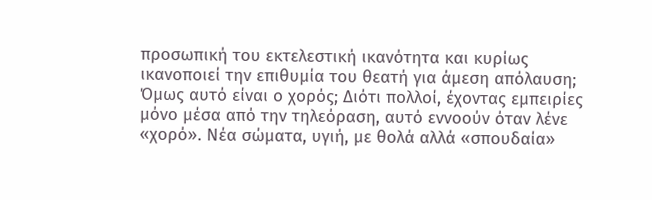προσωπική του εκτελεστική ικανότητα και κυρίως ικανοποιεί την επιθυμία του θεατή για άμεση απόλαυση;
Όμως αυτό είναι ο χορός; Διότι πολλοί, έχοντας εμπειρίες μόνο μέσα από την τηλεόραση, αυτό εννοούν όταν λένε «χορό». Νέα σώματα, υγιή, με θολά αλλά «σπουδαία»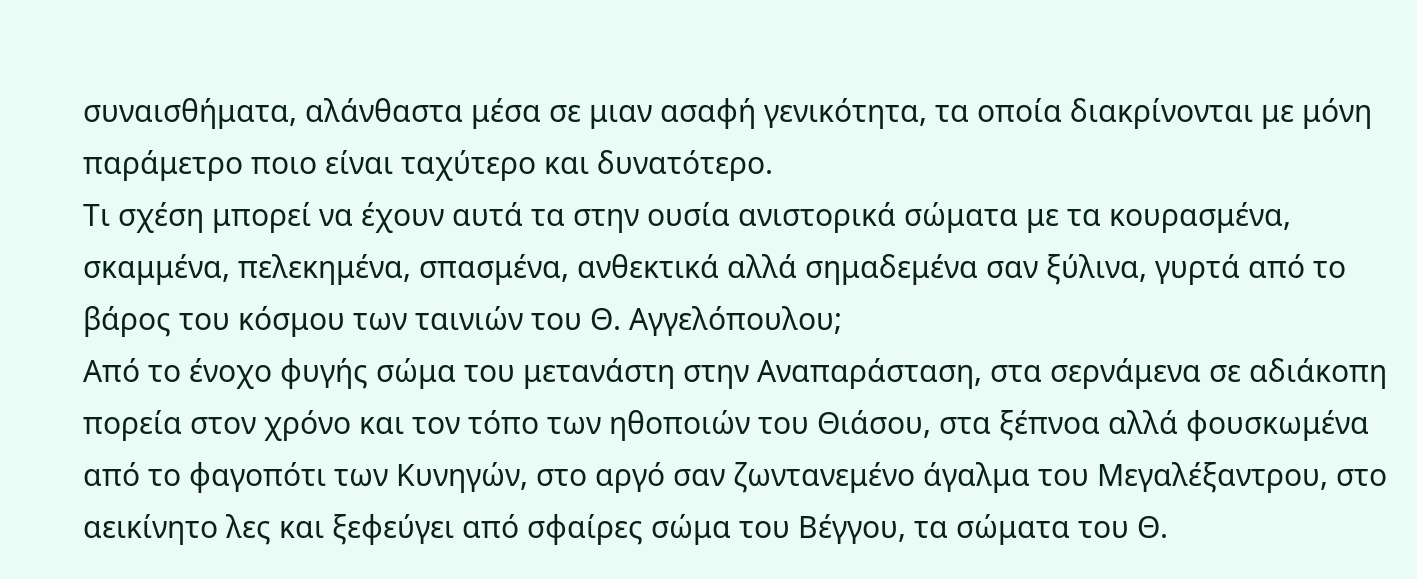συναισθήματα, αλάνθαστα μέσα σε μιαν ασαφή γενικότητα, τα οποία διακρίνονται με μόνη παράμετρο ποιο είναι ταχύτερο και δυνατότερο.
Τι σχέση μπορεί να έχουν αυτά τα στην ουσία ανιστορικά σώματα με τα κουρασμένα, σκαμμένα, πελεκημένα, σπασμένα, ανθεκτικά αλλά σημαδεμένα σαν ξύλινα, γυρτά από το βάρος του κόσμου των ταινιών του Θ. Αγγελόπουλου;
Από το ένοχο φυγής σώμα του μετανάστη στην Αναπαράσταση, στα σερνάμενα σε αδιάκοπη πορεία στον χρόνο και τον τόπο των ηθοποιών του Θιάσου, στα ξέπνοα αλλά φουσκωμένα από το φαγοπότι των Κυνηγών, στο αργό σαν ζωντανεμένο άγαλμα του Μεγαλέξαντρου, στο αεικίνητο λες και ξεφεύγει από σφαίρες σώμα του Βέγγου, τα σώματα του Θ.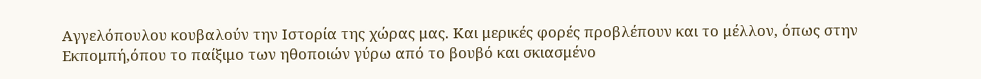Αγγελόπουλου κουβαλούν την Ιστορία της χώρας μας. Και μερικές φορές προβλέπουν και το μέλλον, όπως στην Εκπομπή,όπου το παίξιμο των ηθοποιών γύρω από το βουβό και σκιασμένο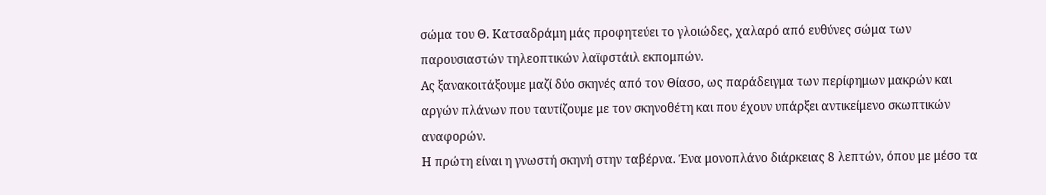σώμα του Θ. Κατσαδράμη μάς προφητεύει το γλοιώδες, χαλαρό από ευθύνες σώμα των παρουσιαστών τηλεοπτικών λαϊφστάιλ εκπομπών.
Ας ξανακοιτάξουμε μαζί δύο σκηνές από τον Θίασο, ως παράδειγμα των περίφημων μακρών και αργών πλάνων που ταυτίζουμε με τον σκηνοθέτη και που έχουν υπάρξει αντικείμενο σκωπτικών αναφορών.
Η πρώτη είναι η γνωστή σκηνή στην ταβέρνα. Ένα μονοπλάνο διάρκειας 8 λεπτών, όπου με μέσο τα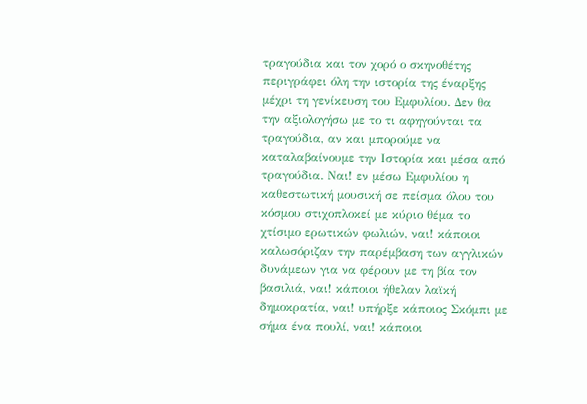τραγούδια και τον χορό ο σκηνοθέτης περιγράφει όλη την ιστορία της έναρξης μέχρι τη γενίκευση του Εμφυλίου. Δεν θα την αξιολογήσω με το τι αφηγούνται τα τραγούδια, αν και μπορούμε να καταλαβαίνουμε την Ιστορία και μέσα από τραγούδια. Ναι! εν μέσω Εμφυλίου η καθεστωτική μουσική σε πείσμα όλου του κόσμου στιχοπλοκεί με κύριο θέμα το χτίσιμο ερωτικών φωλιών, ναι! κάποιοι καλωσόριζαν την παρέμβαση των αγγλικών δυνάμεων για να φέρουν με τη βία τον βασιλιά, ναι! κάποιοι ήθελαν λαϊκή δημοκρατία, ναι! υπήρξε κάποιος Σκόμπι με σήμα ένα πουλί, ναι! κάποιοι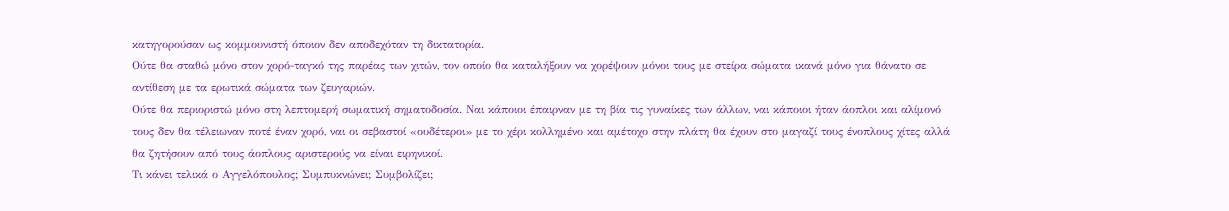κατηγορούσαν ως κομμουνιστή όποιον δεν αποδεχόταν τη δικτατορία.
Ούτε θα σταθώ μόνο στον χορό-ταγκό της παρέας των χιτών, τον οποίο θα καταλήξουν να χορέψουν μόνοι τους με στείρα σώματα ικανά μόνο για θάνατο σε αντίθεση με τα ερωτικά σώματα των ζευγαριών.
Ούτε θα περιοριστώ μόνο στη λεπτομερή σωματική σηματοδοσία. Ναι κάποιοι έπαιρναν με τη βία τις γυναίκες των άλλων, ναι κάποιοι ήταν άοπλοι και αλίμονό τους δεν θα τέλειωναν ποτέ έναν χορό, ναι οι σεβαστοί «ουδέτεροι» με το χέρι κολλημένο και αμέτοχο στην πλάτη θα έχουν στο μαγαζί τους ένοπλους χίτες αλλά θα ζητήσουν από τους άοπλους αριστερούς να είναι ειρηνικοί.
Τι κάνει τελικά ο Αγγελόπουλος; Συμπυκνώνει; Συμβολίζει;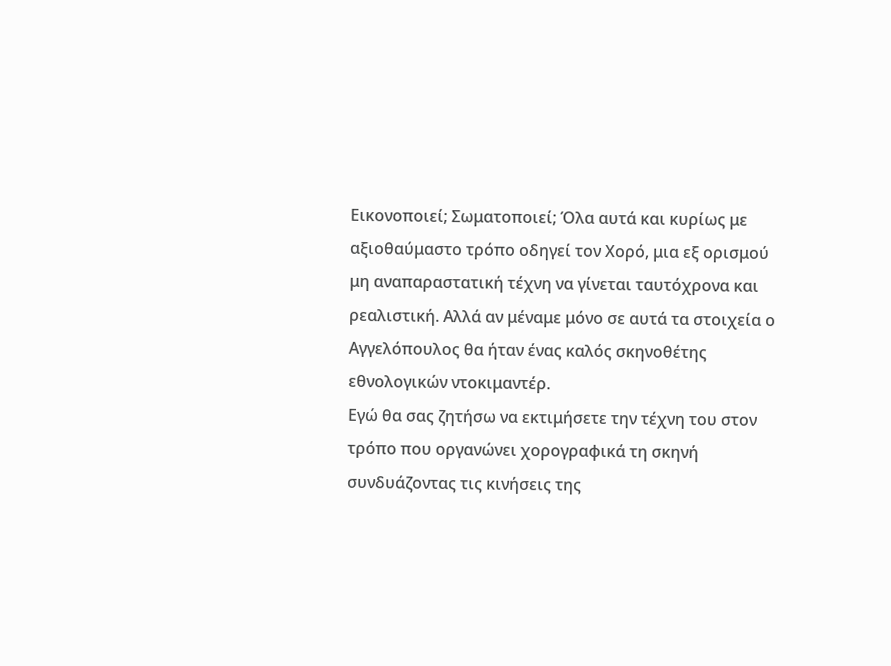Εικονοποιεί; Σωματοποιεί; Όλα αυτά και κυρίως με αξιοθαύμαστο τρόπο οδηγεί τον Χορό, μια εξ ορισμού μη αναπαραστατική τέχνη να γίνεται ταυτόχρονα και ρεαλιστική. Αλλά αν μέναμε μόνο σε αυτά τα στοιχεία ο Αγγελόπουλος θα ήταν ένας καλός σκηνοθέτης εθνολογικών ντοκιμαντέρ.
Εγώ θα σας ζητήσω να εκτιμήσετε την τέχνη του στον τρόπο που οργανώνει χορογραφικά τη σκηνή συνδυάζοντας τις κινήσεις της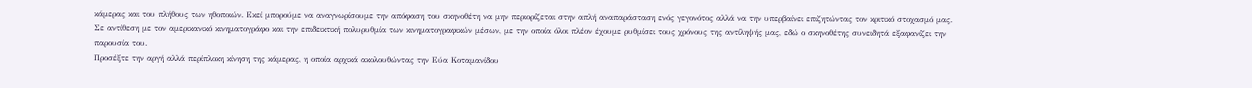κάμερας και του πλήθους των ηθοποιών. Εκεί μπορούμε να αναγνωρίσουμε την απόφαση του σκηνοθέτη να μην περιορίζεται στην απλή αναπαράσταση ενός γεγονότος αλλά να την υπερβαίνει επιζητώντας τον κριτικό στοχασμό μας.
Σε αντίθεση με τον αμερικανικό κινηματογράφο και την επιδεικτική πολυρυθμία των κινηματογραφικών μέσων, με την οποία όλοι πλέον έχουμε ρυθμίσει τους χρόνους της αντίληψής μας, εδώ ο σκηνοθέτης συνειδητά εξαφανίζει την παρουσία του.
Προσέξτε την αργή αλλά περίπλοκη κίνηση της κάμερας, η οποία αρχικά ακολουθώντας την Εύα Κοταμανίδου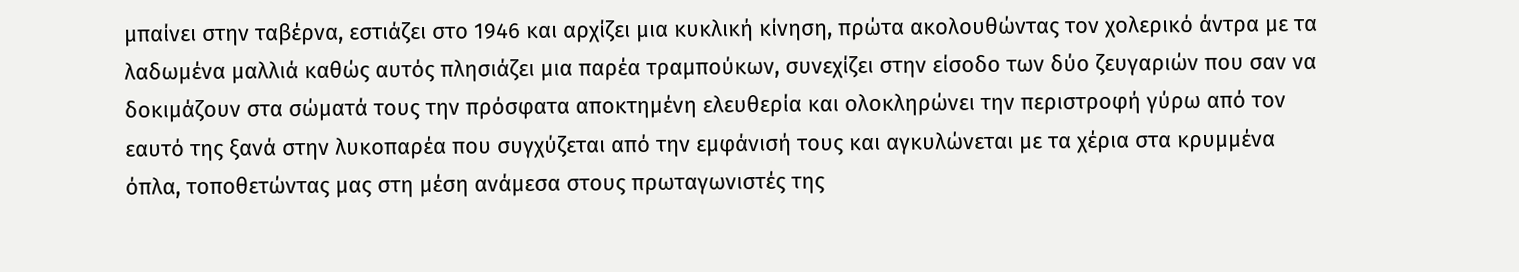μπαίνει στην ταβέρνα, εστιάζει στο 1946 και αρχίζει μια κυκλική κίνηση, πρώτα ακολουθώντας τον χολερικό άντρα με τα λαδωμένα μαλλιά καθώς αυτός πλησιάζει μια παρέα τραμπούκων, συνεχίζει στην είσοδο των δύο ζευγαριών που σαν να δοκιμάζουν στα σώματά τους την πρόσφατα αποκτημένη ελευθερία και ολοκληρώνει την περιστροφή γύρω από τον εαυτό της ξανά στην λυκοπαρέα που συγχύζεται από την εμφάνισή τους και αγκυλώνεται με τα χέρια στα κρυμμένα όπλα, τοποθετώντας μας στη μέση ανάμεσα στους πρωταγωνιστές της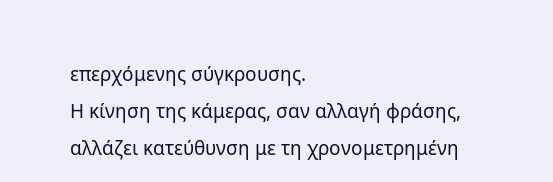επερχόμενης σύγκρουσης.
Η κίνηση της κάμερας, σαν αλλαγή φράσης, αλλάζει κατεύθυνση με τη χρονομετρημένη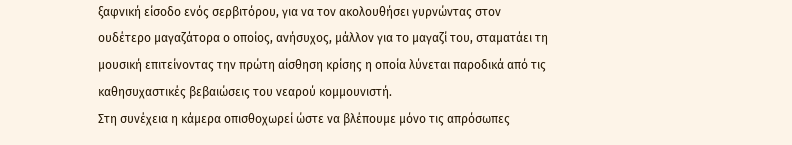ξαφνική είσοδο ενός σερβιτόρου, για να τον ακολουθήσει γυρνώντας στον ουδέτερο μαγαζάτορα ο οποίος, ανήσυχος, μάλλον για το μαγαζί του, σταματάει τη μουσική επιτείνοντας την πρώτη αίσθηση κρίσης η οποία λύνεται παροδικά από τις καθησυχαστικές βεβαιώσεις του νεαρού κομμουνιστή.
Στη συνέχεια η κάμερα οπισθοχωρεί ώστε να βλέπουμε μόνο τις απρόσωπες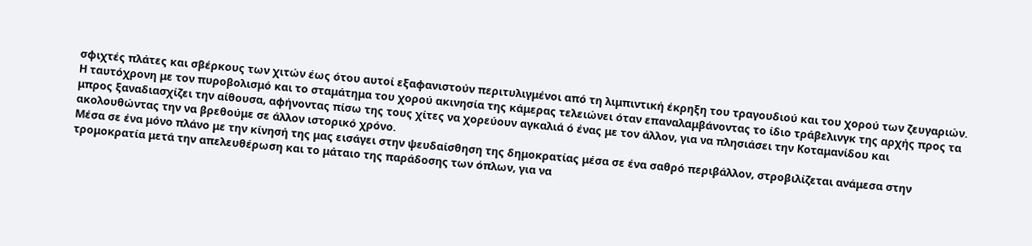σφιχτές πλάτες και σβέρκους των χιτών έως ότου αυτοί εξαφανιστούν περιτυλιγμένοι από τη λιμπιντική έκρηξη του τραγουδιού και του χορού των ζευγαριών.
Η ταυτόχρονη με τον πυροβολισμό και το σταμάτημα του χορού ακινησία της κάμερας τελειώνει όταν επαναλαμβάνοντας το ίδιο τράβελινγκ της αρχής προς τα μπρος ξαναδιασχίζει την αίθουσα, αφήνοντας πίσω της τους χίτες να χορεύουν αγκαλιά ό ένας με τον άλλον, για να πλησιάσει την Κοταμανίδου και ακολουθώντας την να βρεθούμε σε άλλον ιστορικό χρόνο.
Μέσα σε ένα μόνο πλάνο με την κίνησή της μας εισάγει στην ψευδαίσθηση της δημοκρατίας μέσα σε ένα σαθρό περιβάλλον, στροβιλίζεται ανάμεσα στην τρομοκρατία μετά την απελευθέρωση και το μάταιο της παράδοσης των όπλων, για να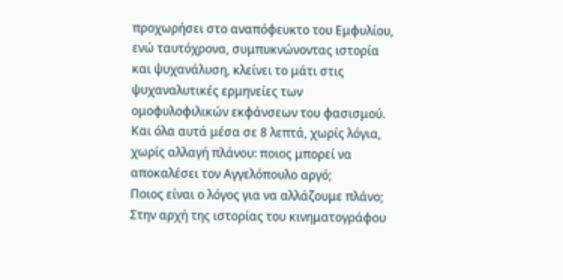προχωρήσει στο αναπόφευκτο του Εμφυλίου, ενώ ταυτόχρονα, συμπυκνώνοντας ιστορία και ψυχανάλυση, κλείνει το μάτι στις ψυχαναλυτικές ερμηνείες των ομοφυλοφιλικών εκφάνσεων του φασισμού.
Και όλα αυτά μέσα σε 8 λεπτά, χωρίς λόγια, χωρίς αλλαγή πλάνου: ποιος μπορεί να αποκαλέσει τον Αγγελόπουλο αργό;
Ποιος είναι ο λόγος για να αλλάζουμε πλάνο; Στην αρχή της ιστορίας του κινηματογράφου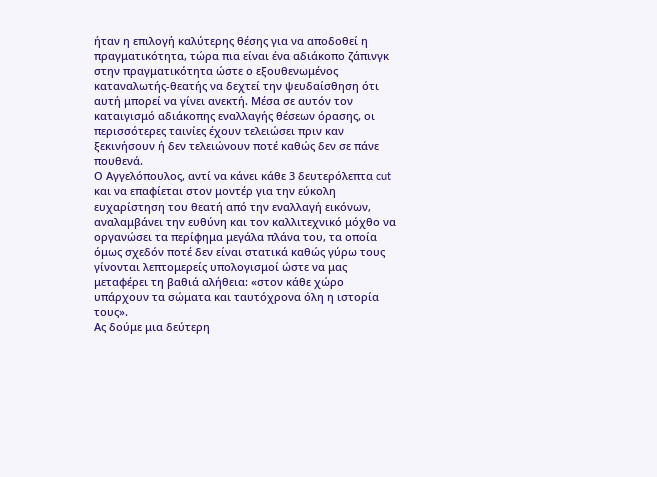ήταν η επιλογή καλύτερης θέσης για να αποδοθεί η πραγματικότητα, τώρα πια είναι ένα αδιάκοπο ζάπινγκ στην πραγματικότητα ώστε ο εξουθενωμένος καταναλωτής-θεατής να δεχτεί την ψευδαίσθηση ότι αυτή μπορεί να γίνει ανεκτή. Μέσα σε αυτόν τον καταιγισμό αδιάκοπης εναλλαγής θέσεων όρασης, οι περισσότερες ταινίες έχουν τελειώσει πριν καν ξεκινήσουν ή δεν τελειώνουν ποτέ καθώς δεν σε πάνε πουθενά.
Ο Αγγελόπουλος, αντί να κάνει κάθε 3 δευτερόλεπτα cut και να επαφίεται στον μοντέρ για την εύκολη ευχαρίστηση του θεατή από την εναλλαγή εικόνων, αναλαμβάνει την ευθύνη και τον καλλιτεχνικό μόχθο να οργανώσει τα περίφημα μεγάλα πλάνα του, τα οποία όμως σχεδόν ποτέ δεν είναι στατικά καθώς γύρω τους γίνονται λεπτομερείς υπολογισμοί ώστε να μας μεταφέρει τη βαθιά αλήθεια: «στον κάθε χώρο υπάρχουν τα σώματα και ταυτόχρονα όλη η ιστορία τους».
Ας δούμε μια δεύτερη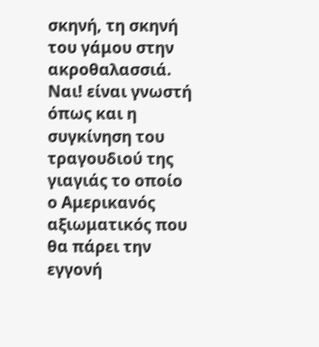σκηνή, τη σκηνή του γάμου στην ακροθαλασσιά. Ναι! είναι γνωστή όπως και η συγκίνηση του τραγουδιού της γιαγιάς το οποίο ο Αμερικανός αξιωματικός που θα πάρει την εγγονή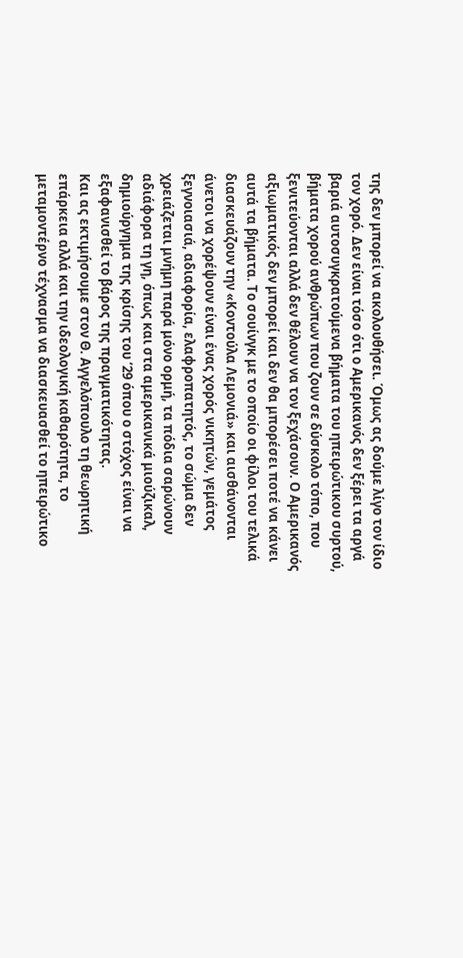της δεν μπορεί να ακολουθήσει. Όμως ας δούμε λίγο τον ίδιο τον χορό. Δεν είναι τόσο ότι ο Αμερικανός δεν ξέρει τα αργά βαριά αυτοσυγκρατούμενα βήματα του ηπειρώτικου συρτού, βήματα χορού ανθρώπων που ζουν σε δύσκολο τόπο, που ξενιτεύονται αλλά δεν θέλουν να τον ξεχάσουν. Ο Αμερικανός αξιωματικός δεν μπορεί και δεν θα μπορέσει ποτέ να κάνει αυτά τα βήματα. Το σουίνγκ με το οποίο οι φίλοι του τελικά διασκευάζουν την «Κοντούλα Λεμονιά» και αισθάνονται άνετοι να χορέψουν είναι ένας χορός νικητών, γεμάτος ξεγνοιασιά, αδιαφορία, ελαφροπατητός, το σώμα δεν χρειάζεται μνήμη παρά μόνο ορμή, τα πόδια σαρώνουν αδιάφορα τη γη, όπως και στα αμερικανικά μιούζικαλ, δημιούργημα της κρίσης του ’29 όπου ο στόχος είναι να εξαφανισθεί το βάρος της πραγματικότητας.
Και ας εκτιμήσουμε στον Θ. Αγγελόπουλο τη θεωρητική επάρκεια αλλά και την ιδεολογική καθαρότητα, το μεταμοντέρνο τέχνασμα να διασκευασθεί το ηπειρώτικο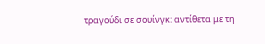τραγούδι σε σουίνγκ: αντίθετα με τη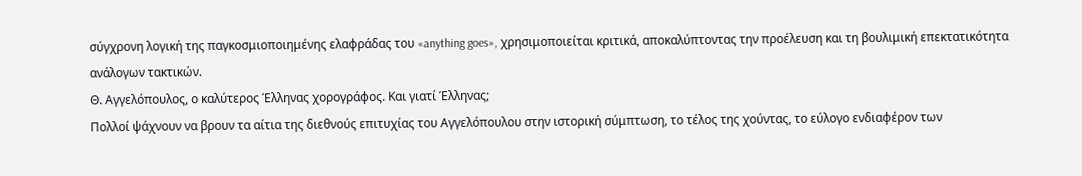σύγχρονη λογική της παγκοσμιοποιημένης ελαφράδας του «anything goes», χρησιμοποιείται κριτικά, αποκαλύπτοντας την προέλευση και τη βουλιμική επεκτατικότητα ανάλογων τακτικών.
Θ. Αγγελόπουλος, ο καλύτερος Έλληνας χορογράφος. Και γιατί Έλληνας;
Πολλοί ψάχνουν να βρουν τα αίτια της διεθνούς επιτυχίας του Αγγελόπουλου στην ιστορική σύμπτωση, το τέλος της χούντας, το εύλογο ενδιαφέρον των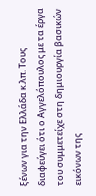ξένων για την Ελλάδα κ.λπ. Τους διαφεύγει ότι ο Αγγελόπουλος με τα έργα του συμμετείχε στη δημιουργία βασικών εικόνων της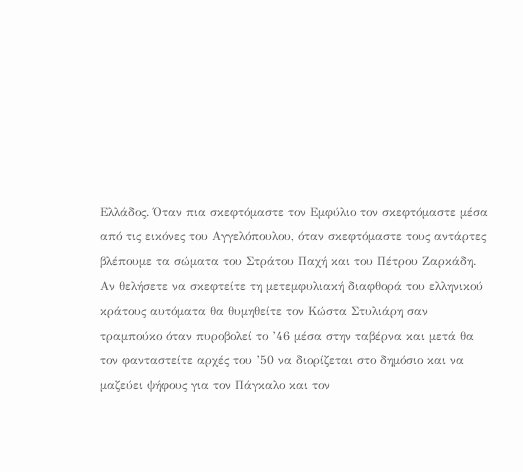Ελλάδος. Όταν πια σκεφτόμαστε τον Εμφύλιο τον σκεφτόμαστε μέσα από τις εικόνες του Αγγελόπουλου, όταν σκεφτόμαστε τους αντάρτες βλέπουμε τα σώματα του Στράτου Παχή και του Πέτρου Ζαρκάδη. Αν θελήσετε να σκεφτείτε τη μετεμφυλιακή διαφθορά του ελληνικού κράτους αυτόματα θα θυμηθείτε τον Κώστα Στυλιάρη σαν τραμπούκο όταν πυροβολεί το ’46 μέσα στην ταβέρνα και μετά θα τον φανταστείτε αρχές του ’50 να διορίζεται στο δημόσιο και να μαζεύει ψήφους για τον Πάγκαλο και τον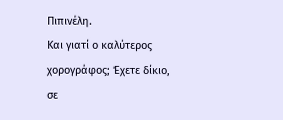Πιπινέλη.
Και γιατί ο καλύτερος χορογράφος; Έχετε δίκιο, σε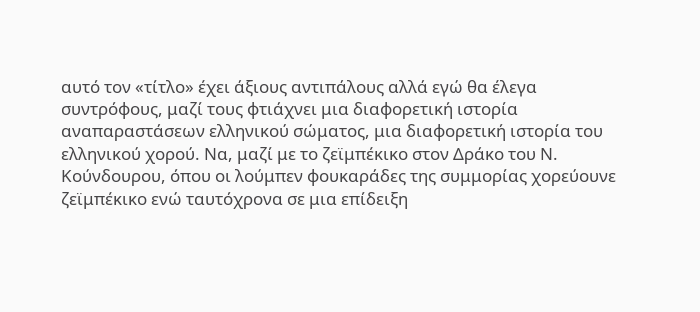αυτό τον «τίτλο» έχει άξιους αντιπάλους αλλά εγώ θα έλεγα συντρόφους, μαζί τους φτιάχνει μια διαφορετική ιστορία αναπαραστάσεων ελληνικού σώματος, μια διαφορετική ιστορία του ελληνικού χορού. Να, μαζί με το ζεϊμπέκικο στον Δράκο του Ν. Κούνδουρου, όπου οι λούμπεν φουκαράδες της συμμορίας χορεύουνε ζεϊμπέκικο ενώ ταυτόχρονα σε μια επίδειξη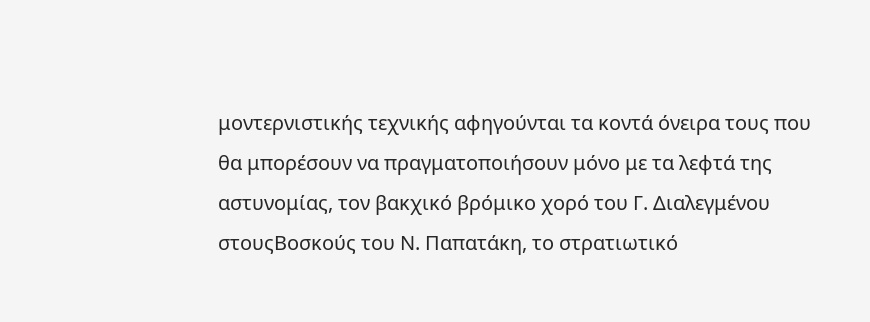μοντερνιστικής τεχνικής αφηγούνται τα κοντά όνειρα τους που θα μπορέσουν να πραγματοποιήσουν μόνο με τα λεφτά της αστυνομίας, τον βακχικό βρόμικο χορό του Γ. Διαλεγμένου στουςΒοσκούς του Ν. Παπατάκη, το στρατιωτικό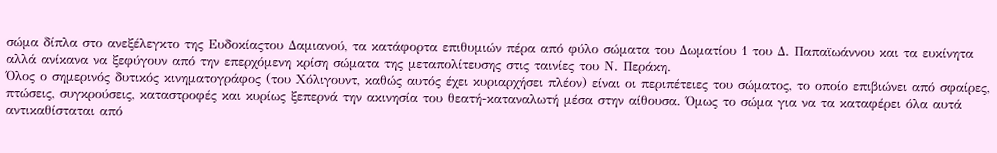σώμα δίπλα στο ανεξέλεγκτο της Ευδοκίαςτου Δαμιανού, τα κατάφορτα επιθυμιών πέρα από φύλο σώματα του Δωματίου 1 του Δ. Παπαϊωάννου και τα ευκίνητα αλλά ανίκανα να ξεφύγουν από την επερχόμενη κρίση σώματα της μεταπολίτευσης στις ταινίες του Ν. Περάκη.
Όλος ο σημερινός δυτικός κινηματογράφος (του Χόλιγουντ, καθώς αυτός έχει κυριαρχήσει πλέον) είναι οι περιπέτειες του σώματος, το οποίο επιβιώνει από σφαίρες, πτώσεις, συγκρούσεις, καταστροφές και κυρίως ξεπερνά την ακινησία του θεατή-καταναλωτή μέσα στην αίθουσα. Όμως το σώμα για να τα καταφέρει όλα αυτά αντικαθίσταται από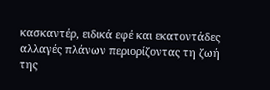κασκαντέρ, ειδικά εφέ και εκατοντάδες αλλαγές πλάνων περιορίζοντας τη ζωή της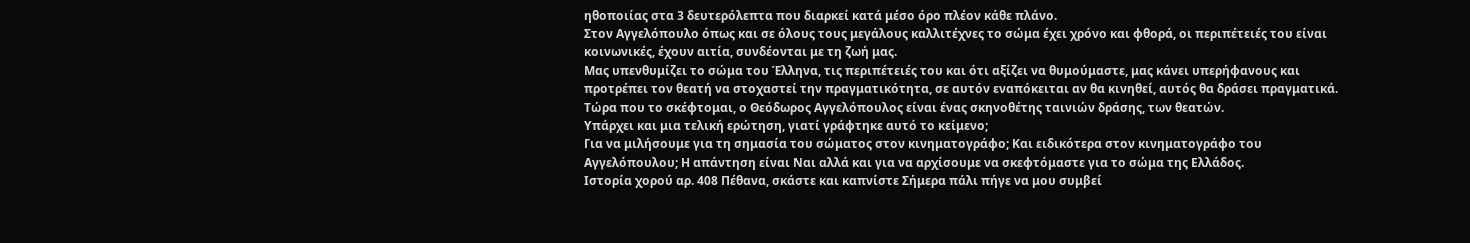ηθοποιίας στα 3 δευτερόλεπτα που διαρκεί κατά μέσο όρο πλέον κάθε πλάνο.
Στον Αγγελόπουλο όπως και σε όλους τους μεγάλους καλλιτέχνες το σώμα έχει χρόνο και φθορά, οι περιπέτειές του είναι κοινωνικές, έχουν αιτία, συνδέονται με τη ζωή μας.
Μας υπενθυμίζει το σώμα του Έλληνα, τις περιπέτειές του και ότι αξίζει να θυμούμαστε, μας κάνει υπερήφανους και προτρέπει τον θεατή να στοχαστεί την πραγματικότητα, σε αυτόν εναπόκειται αν θα κινηθεί, αυτός θα δράσει πραγματικά. Τώρα που το σκέφτομαι, ο Θεόδωρος Αγγελόπουλος είναι ένας σκηνοθέτης ταινιών δράσης, των θεατών.
Υπάρχει και μια τελική ερώτηση, γιατί γράφτηκε αυτό το κείμενο;
Για να μιλήσουμε για τη σημασία του σώματος στον κινηματογράφο; Και ειδικότερα στον κινηματογράφο του Αγγελόπουλου; Η απάντηση είναι Ναι αλλά και για να αρχίσουμε να σκεφτόμαστε για το σώμα της Ελλάδος.
Ιστορία χορού αρ. 408 Πέθανα, σκάστε και καπνίστε Σήμερα πάλι πήγε να μου συμβεί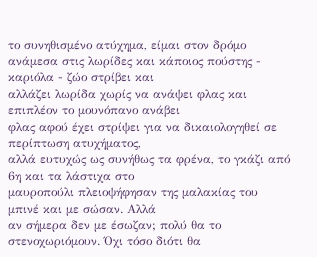το συνηθισμένο ατύχημα, είμαι στον δρόμο
ανάμεσα στις λωρίδες και κάποιος πούστης - καριόλα - ζώο στρίβει και
αλλάζει λωρίδα χωρίς να ανάψει φλας και επιπλέον το μουνόπανο ανάβει
φλας αφού έχει στρίψει για να δικαιολογηθεί σε περίπτωση ατυχήματος,
αλλά ευτυχώς ως συνήθως τα φρένα, το γκάζι από 6η και τα λάστιχα στο
μαυροπούλι πλειοψήφησαν της μαλακίας του μπινέ και με σώσαν. Αλλά
αν σήμερα δεν με έσωζαν; πολύ θα το στενοχωριόμουν. Όχι τόσο διότι θα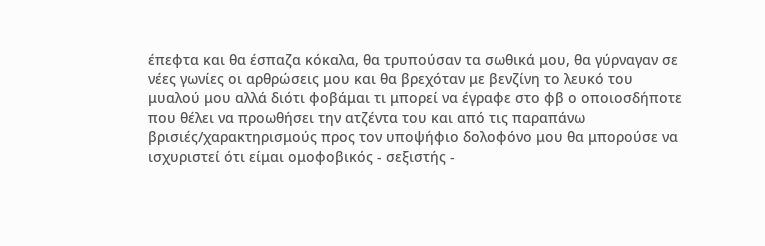έπεφτα και θα έσπαζα κόκαλα, θα τρυπούσαν τα σωθικά μου, θα γύρναγαν σε
νέες γωνίες οι αρθρώσεις μου και θα βρεχόταν με βενζίνη το λευκό του
μυαλού μου αλλά διότι φοβάμαι τι μπορεί να έγραφε στο φβ ο οποιοσδήποτε
που θέλει να προωθήσει την ατζέντα του και από τις παραπάνω
βρισιές/χαρακτηρισμούς προς τον υποψήφιο δολοφόνο μου θα μπορούσε να
ισχυριστεί ότι είμαι ομοφοβικός - σεξιστής -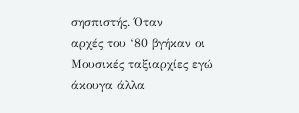σησπιστής. Όταν
αρχές του ‘80 βγήκαν οι Μουσικές ταξιαρχίες εγώ άκουγα άλλα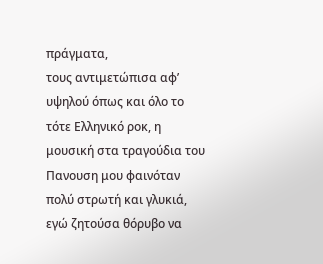πράγματα,
τους αντιμετώπισα αφ’ υψηλού όπως και όλο το τότε Ελληνικό ροκ, η
μουσική στα τραγούδια του Πανουση μου φαινόταν πολύ στρωτή και γλυκιά,
εγώ ζητούσα θόρυβο να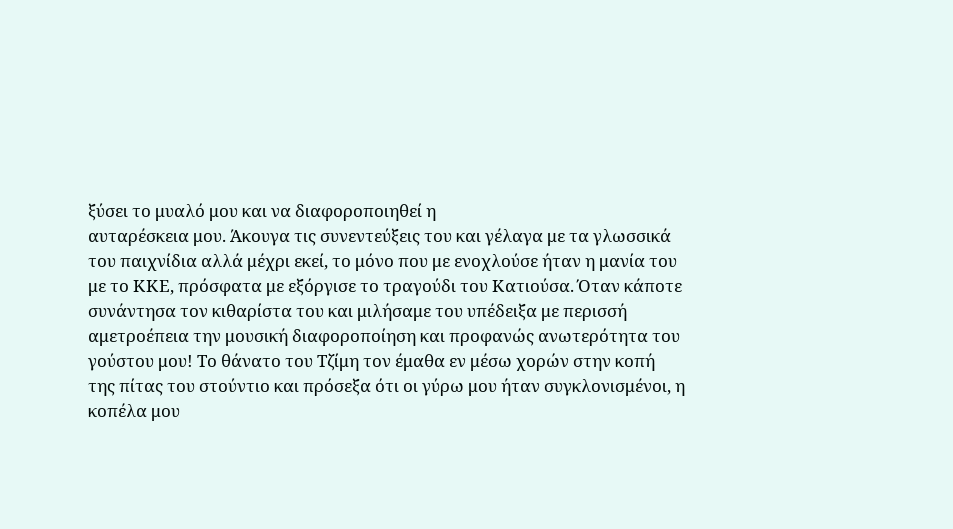ξύσει το μυαλό μου και να διαφοροποιηθεί η
αυταρέσκεια μου. Άκουγα τις συνεντεύξεις του και γέλαγα με τα γλωσσικά
του παιχνίδια αλλά μέχρι εκεί, το μόνο που με ενοχλούσε ήταν η μανία του
με το ΚΚΕ, πρόσφατα με εξόργισε το τραγούδι του Κατιούσα. Όταν κάποτε
συνάντησα τον κιθαρίστα του και μιλήσαμε του υπέδειξα με περισσή
αμετροέπεια την μουσική διαφοροποίηση και προφανώς ανωτερότητα του
γούστου μου! Το θάνατο του Τζίμη τον έμαθα εν μέσω χορών στην κοπή
της πίτας του στούντιο και πρόσεξα ότι οι γύρω μου ήταν συγκλονισμένοι, η
κοπέλα μου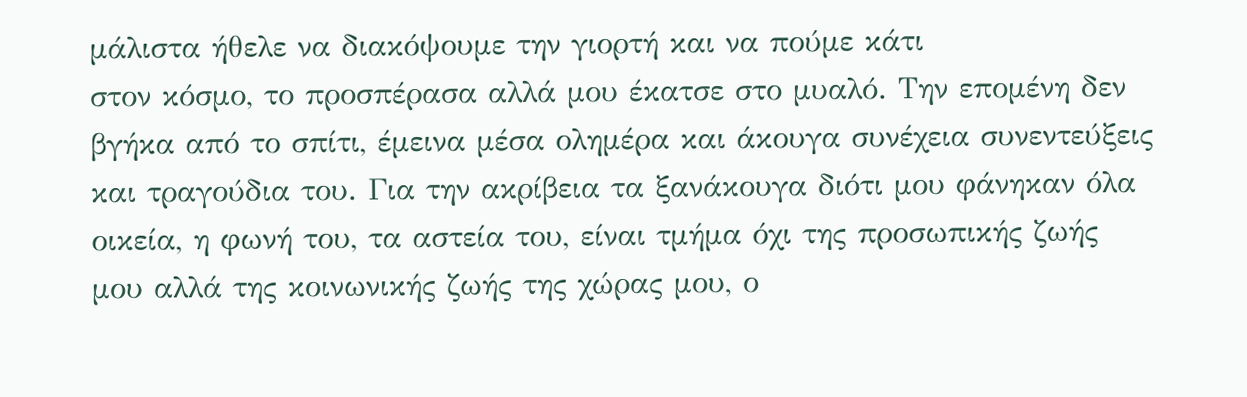μάλιστα ήθελε να διακόψουμε την γιορτή και να πούμε κάτι
στον κόσμο, το προσπέρασα αλλά μου έκατσε στο μυαλό. Την επομένη δεν
βγήκα από το σπίτι, έμεινα μέσα ολημέρα και άκουγα συνέχεια συνεντεύξεις
και τραγούδια του. Για την ακρίβεια τα ξανάκουγα διότι μου φάνηκαν όλα
οικεία, η φωνή του, τα αστεία του, είναι τμήμα όχι της προσωπικής ζωής
μου αλλά της κοινωνικής ζωής της χώρας μου, ο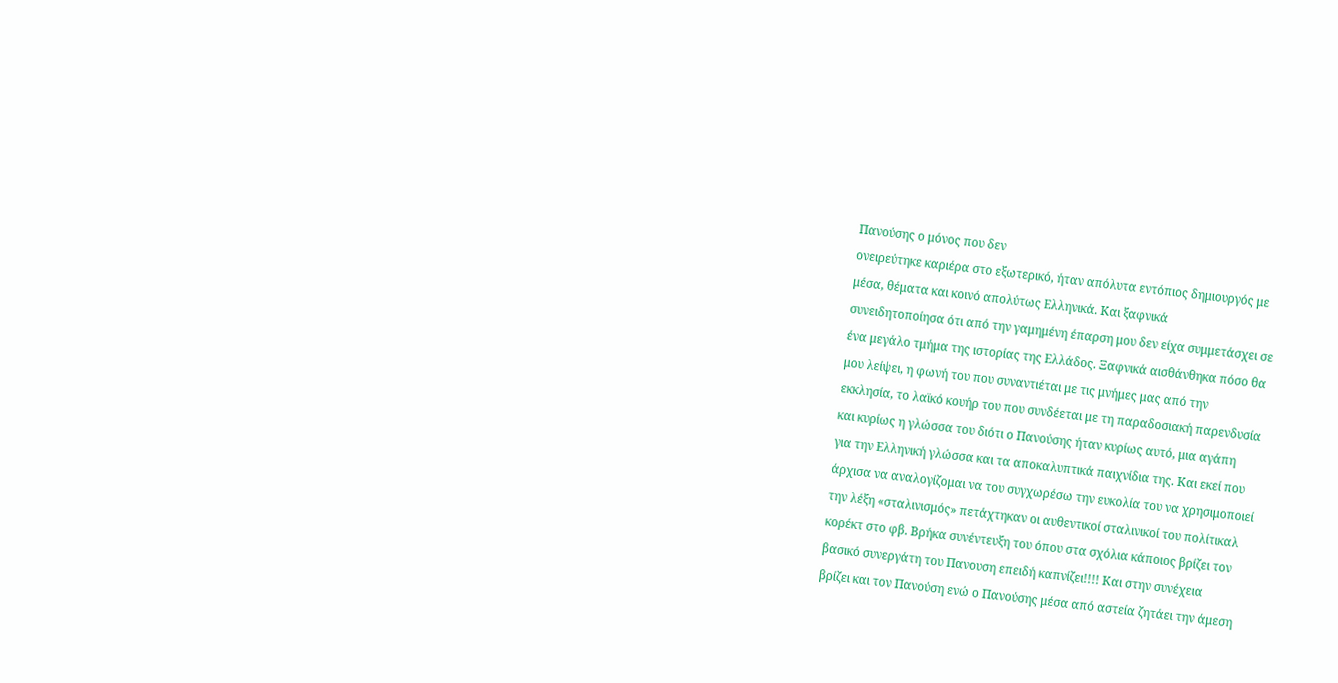Πανούσης ο μόνος που δεν
ονειρεύτηκε καριέρα στο εξωτερικό, ήταν απόλυτα εντόπιος δημιουργός με
μέσα, θέματα και κοινό απολύτως Ελληνικά. Και ξαφνικά
συνειδητοποίησα ότι από την γαμημένη έπαρση μου δεν είχα συμμετάσχει σε
ένα μεγάλο τμήμα της ιστορίας της Ελλάδος. Ξαφνικά αισθάνθηκα πόσο θα
μου λείψει, η φωνή του που συναντιέται με τις μνήμες μας από την
εκκλησία, το λαϊκό κουήρ του που συνδέεται με τη παραδοσιακή παρενδυσία
και κυρίως η γλώσσα του διότι ο Πανούσης ήταν κυρίως αυτό, μια αγάπη
για την Ελληνική γλώσσα και τα αποκαλυπτικά παιχνίδια της. Και εκεί που
άρχισα να αναλογίζομαι να του συγχωρέσω την ευκολία του να χρησιμοποιεί
την λέξη «σταλινισμός» πετάχτηκαν οι αυθεντικοί σταλινικοί του πολίτικαλ
κορέκτ στο φβ. Βρήκα συνέντευξη του όπου στα σχόλια κάποιος βρίζει τον
βασικό συνεργάτη του Πανουση επειδή καπνίζει!!!! Και στην συνέχεια
βρίζει και τον Πανούση ενώ ο Πανούσης μέσα από αστεία ζητάει την άμεση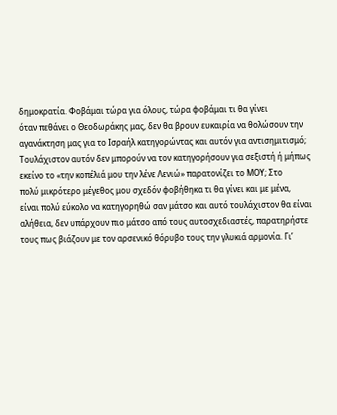δημοκρατία. Φοβάμαι τώρα για όλους, τώρα φοβάμαι τι θα γίνει
όταν πεθάνει ο Θεοδωράκης μας, δεν θα βρουν ευκαιρία να θολώσουν την
αγανάκτηση μας για το Ισραήλ κατηγορώντας και αυτόν για αντισημιτισμό;
Τουλάχιστον αυτόν δεν μπορούν να τον κατηγορήσουν για σεξιστή ή μήπως
εκείνο το «την κοπέλιά μου την λένε Λενιώ» παρατονίζει το ΜΟΥ; Στο
πολύ μικρότερο μέγεθος μου σχεδόν φοβήθηκα τι θα γίνει και με μένα,
είναι πολύ εύκολο να κατηγορηθώ σαν μάτσο και αυτό τουλάχιστον θα είναι
αλήθεια, δεν υπάρχουν πιο μάτσο από τους αυτοσχεδιαστές, παρατηρήστε
τους πως βιάζουν με τον αρσενικό θόρυβο τους την γλυκιά αρμονία. Γι’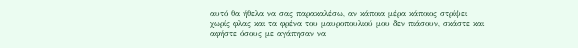αυτό θα ήθελα να σας παρακαλέσω, αν κάποια μέρα κάποιος στρίψει
χωρίς φλας και τα φρένα του μαυροπουλιού μου δεν πιάσουν, σκάστε και
αφήστε όσους με αγάπησαν να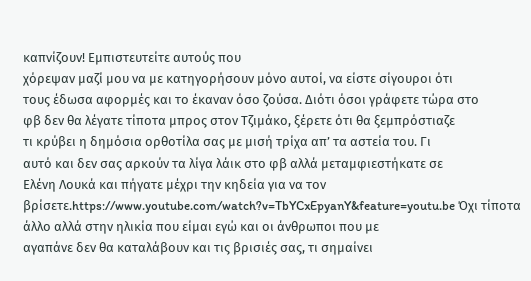καπνίζουν! Εμπιστευτείτε αυτούς που
χόρεψαν μαζί μου να με κατηγορήσουν μόνο αυτοί, να είστε σίγουροι ότι
τους έδωσα αφορμές και το έκαναν όσο ζούσα. Διότι όσοι γράφετε τώρα στο
φβ δεν θα λέγατε τίποτα μπρος στον Τζιμάκο, ξέρετε ότι θα ξεμπρόστιαζε
τι κρύβει η δημόσια ορθοτίλα σας με μισή τρίχα απ’ τα αστεία του. Γι
αυτό και δεν σας αρκούν τα λίγα λάικ στο φβ αλλά μεταμφιεστήκατε σε
Ελένη Λουκά και πήγατε μέχρι την κηδεία για να τον βρίσετε.https://www.youtube.com/watch?v=TbYCxEpyanY&feature=youtu.be Όχι τίποτα άλλο αλλά στην ηλικία που είμαι εγώ και οι άνθρωποι που με
αγαπάνε δεν θα καταλάβουν και τις βρισιές σας, τι σημαίνει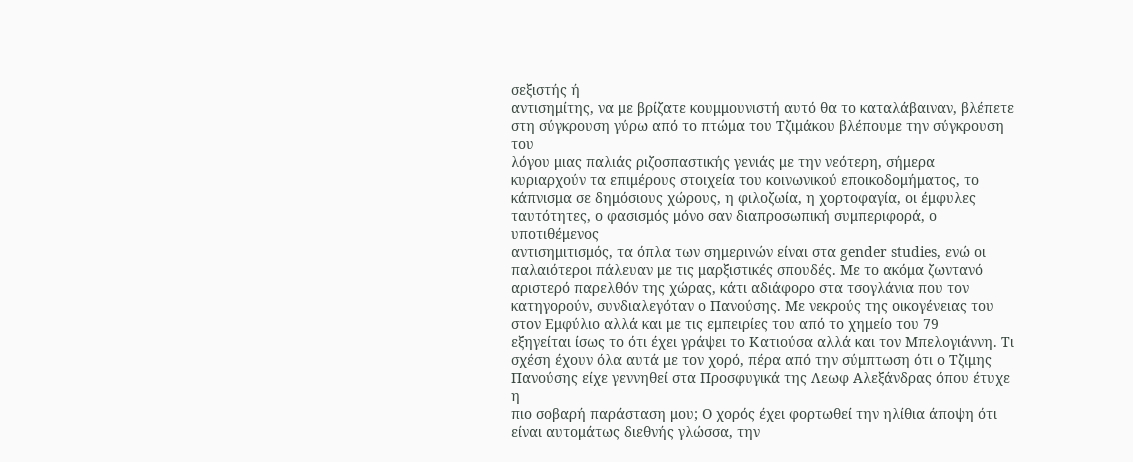σεξιστής ή
αντισημίτης, να με βρίζατε κουμμουνιστή αυτό θα το καταλάβαιναν, βλέπετε
στη σύγκρουση γύρω από το πτώμα του Τζιμάκου βλέπουμε την σύγκρουση του
λόγου μιας παλιάς ριζοσπαστικής γενιάς με την νεότερη, σήμερα
κυριαρχούν τα επιμέρους στοιχεία του κοινωνικού εποικοδομήματος, το
κάπνισμα σε δημόσιους χώρους, η φιλοζωία, η χορτοφαγία, οι έμφυλες
ταυτότητες, ο φασισμός μόνο σαν διαπροσωπική συμπεριφορά, ο υποτιθέμενος
αντισημιτισμός, τα όπλα των σημερινών είναι στα gender studies, ενώ οι
παλαιότεροι πάλευαν με τις μαρξιστικές σπουδές. Με το ακόμα ζωντανό
αριστερό παρελθόν της χώρας, κάτι αδιάφορο στα τσογλάνια που τον
κατηγορούν, συνδιαλεγόταν ο Πανούσης. Με νεκρούς της οικογένειας του
στον Εμφύλιο αλλά και με τις εμπειρίες του από το χημείο του 79
εξηγείται ίσως το ότι έχει γράψει το Κατιούσα αλλά και τον Μπελογιάννη. Τι σχέση έχουν όλα αυτά με τον χορό, πέρα από την σύμπτωση ότι ο Τζιμης
Πανούσης είχε γεννηθεί στα Προσφυγικά της Λεωφ Αλεξάνδρας όπου έτυχε η
πιο σοβαρή παράσταση μου; Ο χορός έχει φορτωθεί την ηλίθια άποψη ότι
είναι αυτομάτως διεθνής γλώσσα, την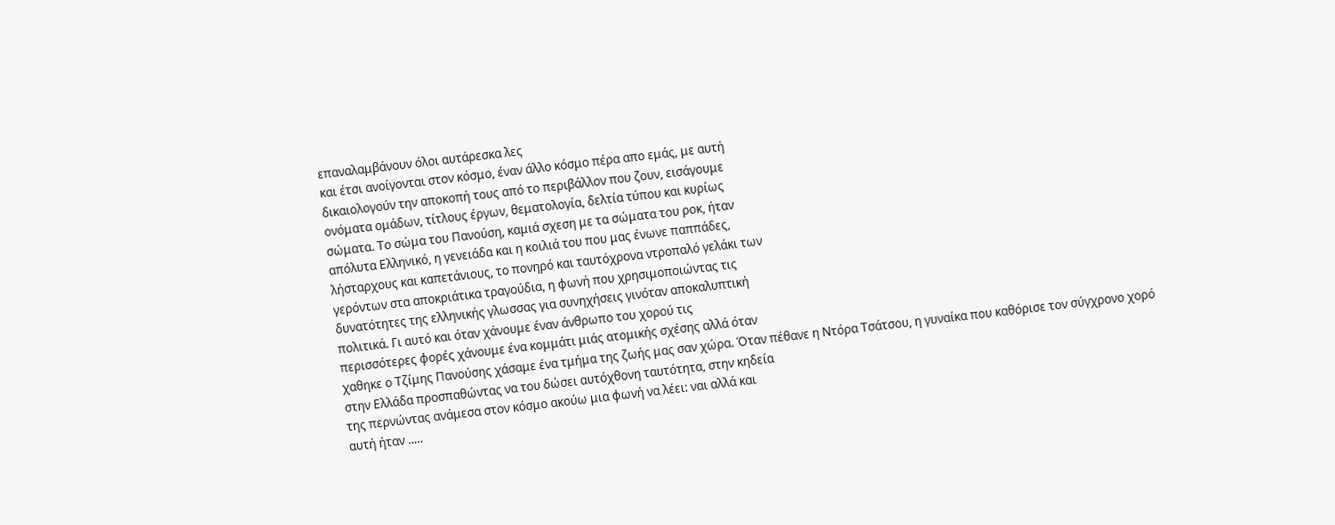επαναλαμβάνουν όλοι αυτάρεσκα λες
και έτσι ανοίγονται στον κόσμο, έναν άλλο κόσμο πέρα απο εμάς, με αυτή
δικαιολογούν την αποκοπή τους από το περιβάλλον που ζουν, εισάγουμε
ονόματα ομάδων, τίτλους έργων, θεματολογία, δελτία τύπου και κυρίως
σώματα. Το σώμα του Πανούση, καμιά σχεση με τα σώματα του ροκ, ήταν
απόλυτα Ελληνικό, η γενειάδα και η κοιλιά του που μας ένωνε παππάδες,
λήσταρχους και καπετάνιους, το πονηρό και ταυτόχρονα ντροπαλό γελάκι των
γερόντων στα αποκριάτικα τραγούδια, η φωνή που χρησιμοποιώντας τις
δυνατότητες της ελληνικής γλωσσας για συνηχήσεις γινόταν αποκαλυπτική
πολιτικά. Γι αυτό και όταν χάνουμε έναν άνθρωπο του χορού τις
περισσότερες φορές χάνουμε ένα κομμάτι μιάς ατομικής σχέσης αλλά όταν
χαθηκε ο Τζίμης Πανούσης χάσαμε ένα τμήμα της ζωής μας σαν χώρα. Όταν πέθανε η Ντόρα Τσάτσου, η γυναίκα που καθόρισε τον σύγχρονο χορό
στην Ελλάδα προσπαθώντας να του δώσει αυτόχθονη ταυτότητα, στην κηδεία
της περνώντας ανάμεσα στον κόσμο ακούω μια φωνή να λέει: ναι αλλά και
αυτή ήταν .....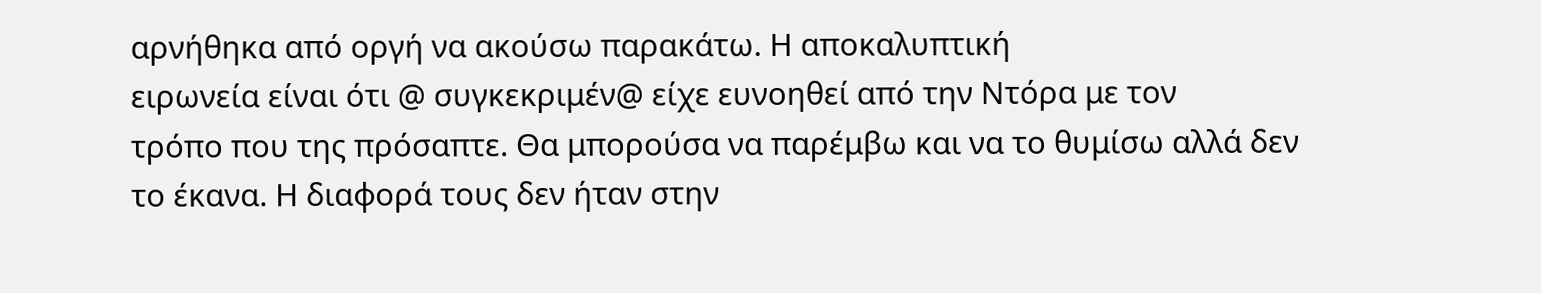αρνήθηκα από οργή να ακούσω παρακάτω. Η αποκαλυπτική
ειρωνεία είναι ότι @ συγκεκριμέν@ είχε ευνοηθεί από την Ντόρα με τον
τρόπο που της πρόσαπτε. Θα μπορούσα να παρέμβω και να το θυμίσω αλλά δεν
το έκανα. Η διαφορά τους δεν ήταν στην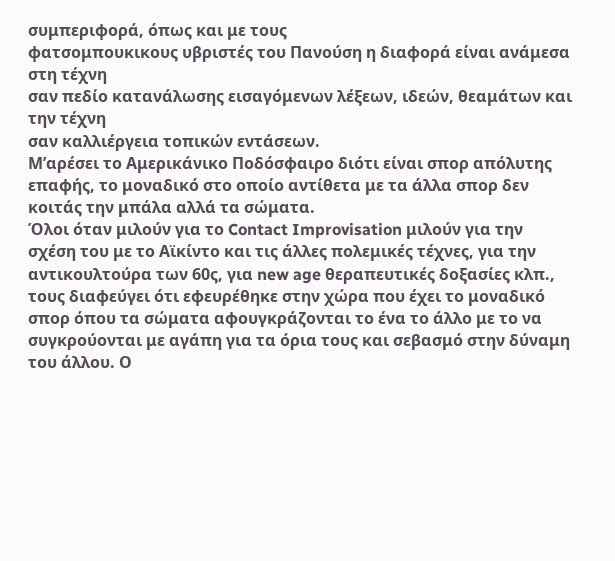συμπεριφορά, όπως και με τους
φατσομπουκικους υβριστές του Πανούση η διαφορά είναι ανάμεσα στη τέχνη
σαν πεδίο κατανάλωσης εισαγόμενων λέξεων, ιδεών, θεαμάτων και την τέχνη
σαν καλλιέργεια τοπικών εντάσεων.
Μ’αρέσει το Αμερικάνικο Ποδόσφαιρο διότι είναι σπορ απόλυτης επαφής, το μοναδικό στο οποίο αντίθετα με τα άλλα σπορ δεν κοιτάς την μπάλα αλλά τα σώματα.
Όλοι όταν μιλούν για το Contact Improvisation μιλούν για την σχέση του με το Αϊκίντο και τις άλλες πολεμικές τέχνες, για την αντικουλτούρα των 60ς, για new age θεραπευτικές δοξασίες κλπ., τους διαφεύγει ότι εφευρέθηκε στην χώρα που έχει το μοναδικό σπορ όπου τα σώματα αφουγκράζονται το ένα το άλλο με το να συγκρούονται με αγάπη για τα όρια τους και σεβασμό στην δύναμη του άλλου. Ο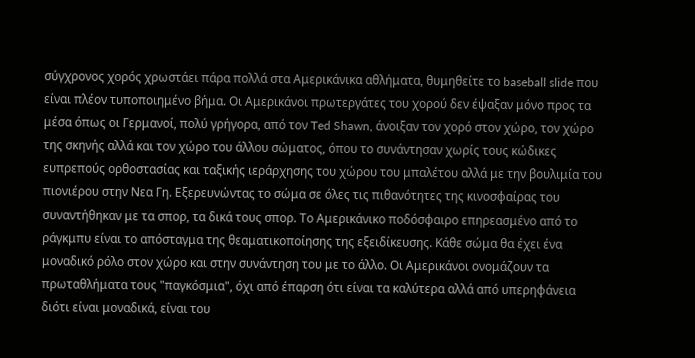σύγχρονος χορός χρωστάει πάρα πολλά στα Αμερικάνικα αθλήματα, θυμηθείτε το baseball slide που είναι πλέον τυποποιημένο βήμα. Οι Αμερικάνοι πρωτεργάτες του χορού δεν έψαξαν μόνο προς τα μέσα όπως οι Γερμανοί, πολύ γρήγορα, από τον Ted Shawn, άνοιξαν τον χορό στον χώρο, τον χώρο της σκηνής αλλά και τον χώρο του άλλου σώματος, όπου το συνάντησαν χωρίς τους κώδικες ευπρεπούς ορθοστασίας και ταξικής ιεράρχησης του χώρου του μπαλέτου αλλά με την βουλιμία του πιονιέρου στην Νεα Γη. Εξερευνώντας το σώμα σε όλες τις πιθανότητες της κινοσφαίρας του συναντήθηκαν με τα σπορ, τα δικά τους σπορ. Το Αμερικάνικο ποδόσφαιρο επηρεασμένο από το ράγκμπυ είναι το απόσταγμα της θεαματικοποίησης της εξειδίκευσης. Κάθε σώμα θα έχει ένα μοναδικό ρόλο στον χώρο και στην συνάντηση του με το άλλο. Οι Αμερικάνοι ονομάζουν τα πρωταθλήματα τους "παγκόσμια", όχι από έπαρση ότι είναι τα καλύτερα αλλά από υπερηφάνεια διότι είναι μοναδικά, είναι του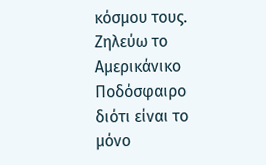κόσμου τους.
Ζηλεύω το Αμερικάνικο Ποδόσφαιρο διότι είναι το μόνο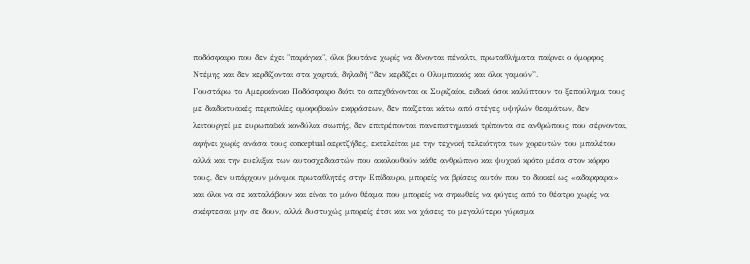ποδόσφαιρο που δεν έχει "παράγκα", όλοι βουτάνε χωρίς να δίνονται πέναλτι, πρωταθλήματα παίρνει ο όμορφος Ντέμης και δεν κερδίζονται στα χαρτιά, δηλαδή “δεν κερδίζει ο Ολυμπιακός και όλοι γαμούν”.
Γουστάρω το Αμερικάνικο Ποδόσφαιρο διότι το απεχθάνονται οι Συριζαίοι, ειδικά όσοι καλύπτουν το ξεπούλημα τους με διαδικτυακές περιπολίες ομοφοβικών εκφράσεων, δεν παίζεται κάτω από στέγες υψηλών θεαμάτων, δεν λειτουργεί με ευρωπαϊκά κονδύλια σιωπής, δεν επιτρέπονται πανεπιστημιακά τρίποντα σε ανθρώπους που σέρνονται, αφήνει χωρίς ανάσα τους conceptual αεριτζήδες, εκτελείται με την τεχνική τελειότητα των χορευτών του μπαλέτου αλλά και την ευελιξια των αυτοσχεδιαστών που ακολουθούν κάθε ανθρώπινο και ψυχικό κρότο μέσα στον κόρφο τους, δεν υπάρχουν μόνιμοι πρωταθλητές στην Επίδαυρο, μπορείς να βρίσεις αυτόν που το διοικεί ως «αδαρφαρα» και όλοι να σε καταλάβουν και είναι το μόνο θέαμα που μπορείς να σηκωθείς να φύγεις από το θέατρο χωρίς να σκέφτεσαι μην σε δουν, αλλά δυστυχώς μπορείς έτσι και να χάσεις το μεγαλύτερο γύρισμα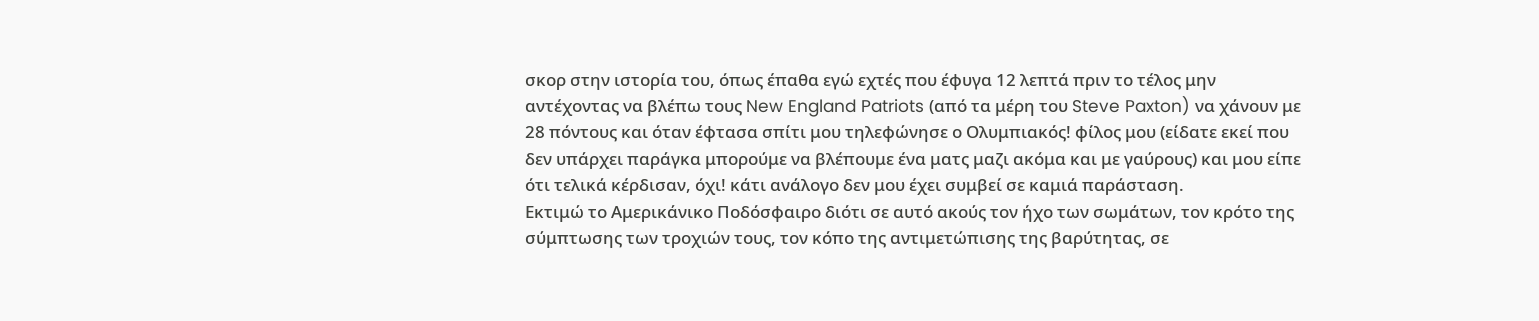σκορ στην ιστορία του, όπως έπαθα εγώ εχτές που έφυγα 12 λεπτά πριν το τέλος μην αντέχοντας να βλέπω τους New England Patriots (από τα μέρη του Steve Paxton) να χάνουν με 28 πόντους και όταν έφτασα σπίτι μου τηλεφώνησε ο Ολυμπιακός! φίλος μου (είδατε εκεί που δεν υπάρχει παράγκα μπορούμε να βλέπουμε ένα ματς μαζι ακόμα και με γαύρους) και μου είπε ότι τελικά κέρδισαν, όχι! κάτι ανάλογο δεν μου έχει συμβεί σε καμιά παράσταση.
Εκτιμώ το Αμερικάνικο Ποδόσφαιρο διότι σε αυτό ακούς τον ήχο των σωμάτων, τον κρότο της σύμπτωσης των τροχιών τους, τον κόπο της αντιμετώπισης της βαρύτητας, σε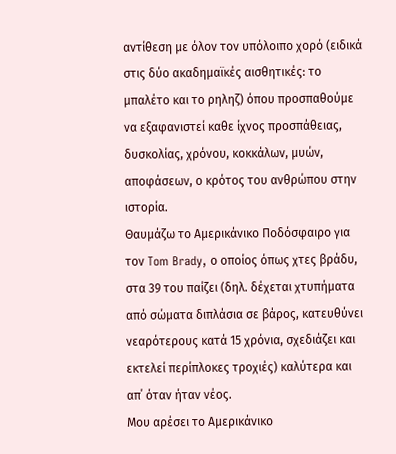αντίθεση με όλον τον υπόλοιπο χορό (ειδικά στις δύο ακαδημαϊκές αισθητικές: το μπαλέτο και το ρηληζ) όπου προσπαθούμε να εξαφανιστεί καθε ίχνος προσπάθειας, δυσκολίας, χρόνου, κοκκάλων, μυών, αποφάσεων, ο κρότος του ανθρώπου στην ιστορία.
Θαυμάζω το Αμερικάνικο Ποδόσφαιρο για τον Tom Brady, ο οποίος όπως χτες βράδυ, στα 39 του παίζει (δηλ. δέχεται χτυπήματα από σώματα διπλάσια σε βάρος, κατευθύνει νεαρότερους κατά 15 χρόνια, σχεδιάζει και εκτελεί περίπλοκες τροχιές) καλύτερα και απ΄ όταν ήταν νέος.
Μου αρέσει το Αμερικάνικο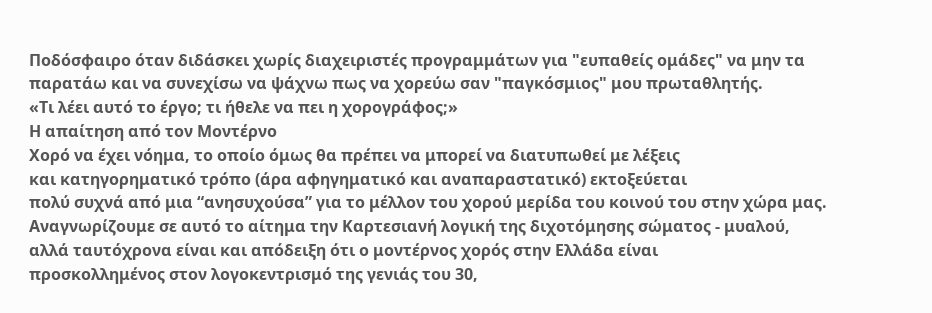Ποδόσφαιρο όταν διδάσκει χωρίς διαχειριστές προγραμμάτων για "ευπαθείς ομάδες" να μην τα παρατάω και να συνεχίσω να ψάχνω πως να χορεύω σαν "παγκόσμιος" μου πρωταθλητής.
«Τι λέει αυτό το έργο; τι ήθελε να πει η χορογράφος;»
Η απαίτηση από τον Μοντέρνο
Χορό να έχει νόημα, το οποίο όμως θα πρέπει να μπορεί να διατυπωθεί με λέξεις
και κατηγορηματικό τρόπο (άρα αφηγηματικό και αναπαραστατικό) εκτοξεύεται
πολύ συχνά από μια “ανησυχούσα” για το μέλλον του χορού μερίδα του κοινού του στην χώρα μας.
Αναγνωρίζουμε σε αυτό το αίτημα την Καρτεσιανή λογική της διχοτόμησης σώματος - μυαλού, αλλά ταυτόχρονα είναι και απόδειξη ότι ο μοντέρνος χορός στην Ελλάδα είναι
προσκολλημένος στον λογοκεντρισμό της γενιάς του 30,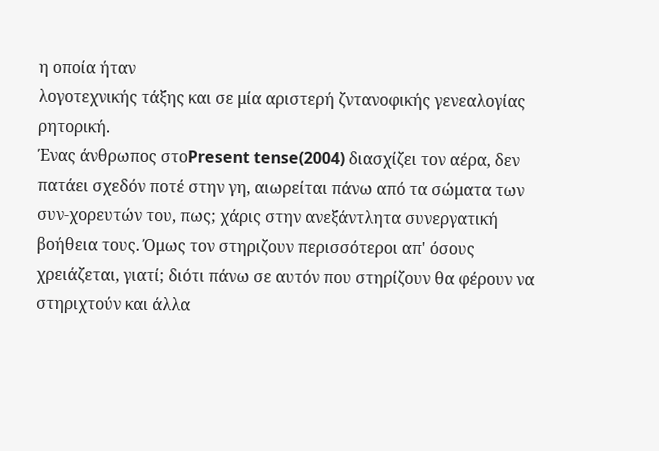η οποία ήταν
λογοτεχνικής τάξης και σε μία αριστερή ζντανοφικής γενεαλογίας ρητορική.
Ένας άνθρωπος στοPresent tense(2004) διασχίζει τον αέρα, δεν πατάει σχεδόν ποτέ στην γη, αιωρείται πάνω από τα σώματα των συν-χορευτών του, πως; χάρις στην ανεξάντλητα συνεργατική βοήθεια τους. Όμως τον στηριζουν περισσότεροι απ' όσους χρειάζεται, γιατί; διότι πάνω σε αυτόν που στηρίζουν θα φέρουν να στηριχτούν και άλλα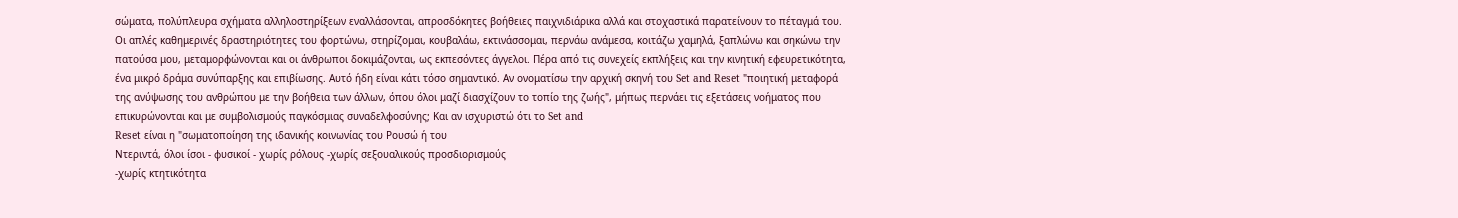σώματα, πολύπλευρα σχήματα αλληλοστηρίξεων εναλλάσονται, απροσδόκητες βοήθειες παιχνιδιάρικα αλλά και στοχαστικά παρατείνουν το πέταγμά του. Οι απλές καθημερινές δραστηριότητες του φορτώνω, στηρίζομαι, κουβαλάω, εκτινάσσομαι, περνάω ανάμεσα, κοιτάζω χαμηλά, ξαπλώνω και σηκώνω την πατούσα μου, μεταμορφώνονται και οι άνθρωποι δοκιμάζονται, ως εκπεσόντες άγγελοι. Πέρα από τις συνεχείς εκπλήξεις και την κινητική εφευρετικότητα, ένα μικρό δράμα συνύπαρξης και επιβίωσης. Αυτό ήδη είναι κάτι τόσο σημαντικό. Αν ονοματίσω την αρχική σκηνή του Set and Reset "ποιητική μεταφορά της ανύψωσης του ανθρώπου με την βοήθεια των άλλων, όπου όλοι μαζί διασχίζουν το τοπίο της ζωής", μήπως περνάει τις εξετάσεις νοήματος που επικυρώνονται και με συμβολισμoύς παγκόσμιας συναδελφοσύνης; Και αν ισχυριστώ ότι το Set and
Reset είναι η "σωματοποίηση της ιδανικής κοινωνίας του Ρουσώ ή του
Ντεριντά, όλοι ίσοι - φυσικοί - χωρίς ρόλους -χωρίς σεξουαλικούς προσδιορισμούς
-χωρίς κτητικότητα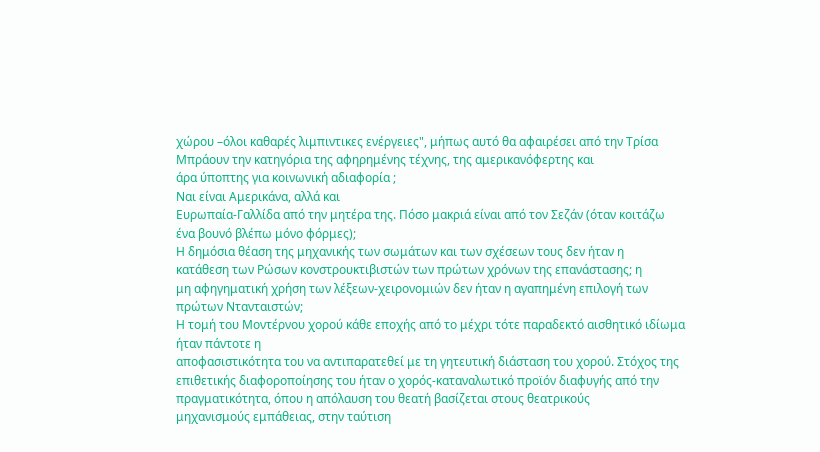χώρου –όλοι καθαρές λιμπιντικες ενέργειες", μήπως αυτό θα αφαιρέσει από την Τρίσα Μπράουν την κατηγόρια της αφηρημένης τέχνης, της αμερικανόφερτης και
άρα ύποπτης για κοινωνική αδιαφορία ;
Ναι είναι Αμερικάνα, αλλά και
Ευρωπαία-Γαλλίδα από την μητέρα της. Πόσο μακριά είναι από τον Σεζάν (όταν κοιτάζω ένα βουνό βλέπω μόνο φόρμες);
Η δημόσια θέαση της μηχανικής των σωμάτων και των σχέσεων τους δεν ήταν η
κατάθεση των Ρώσων κονστρουκτιβιστών των πρώτων χρόνων της επανάστασης; η
μη αφηγηματική χρήση των λέξεων-χειρονομιών δεν ήταν η αγαπημένη επιλογή των
πρώτων Ντανταιστών;
Η τομή του Μοντέρνου χορού κάθε εποχής από το μέχρι τότε παραδεκτό αισθητικό ιδίωμα ήταν πάντοτε η
αποφασιστικότητα του να αντιπαρατεθεί με τη γητευτική διάσταση του χορού. Στόχος της
επιθετικής διαφοροποίησης του ήταν ο χορός-καταναλωτικό προϊόν διαφυγής από την
πραγματικότητα, όπου η απόλαυση του θεατή βασίζεται στους θεατρικούς
μηχανισμούς εμπάθειας, στην ταύτιση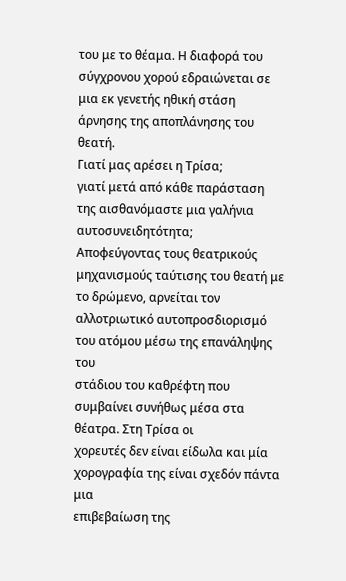του με το θέαμα. Η διαφορά του σύγχρονου χορού εδραιώνεται σε μια εκ γενετής ηθική στάση άρνησης της αποπλάνησης του θεατή.
Γιατί μας αρέσει η Τρίσα;
γιατί μετά από κάθε παράσταση της αισθανόμαστε μια γαλήνια αυτοσυνειδητότητα;
Αποφεύγοντας τους θεατρικούς μηχανισμούς ταύτισης του θεατή με το δρώμενο, αρνείται τον αλλοτριωτικό αυτοπροσδιορισμό του ατόμου μέσω της επανάληψης του
στάδιου του καθρέφτη που συμβαίνει συνήθως μέσα στα θέατρα. Στη Τρίσα οι
χορευτές δεν είναι είδωλα και μία χορογραφία της είναι σχεδόν πάντα μια
επιβεβαίωση της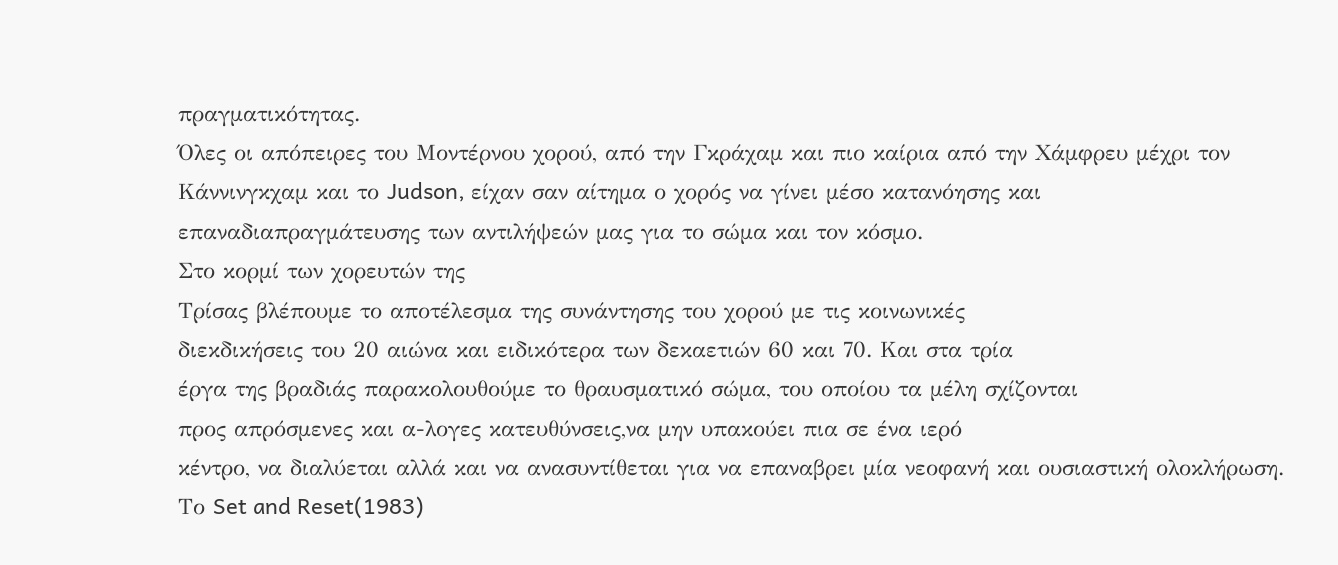πραγματικότητας.
Όλες οι απόπειρες του Μοντέρνου χορού, από την Γκράχαμ και πιο καίρια από την Χάμφρευ μέχρι τον
Κάννινγκχαμ και το Judson, είχαν σαν αίτημα ο χορός να γίνει μέσο κατανόησης και
επαναδιαπραγμάτευσης των αντιλήψεών μας για το σώμα και τον κόσμο.
Στο κορμί των χορευτών της
Τρίσας βλέπουμε το αποτέλεσμα της συνάντησης του χορού με τις κοινωνικές
διεκδικήσεις του 20 αιώνα και ειδικότερα των δεκαετιών 60 και 70. Και στα τρία
έργα της βραδιάς παρακολουθούμε το θραυσματικό σώμα, του οποίου τα μέλη σχίζονται
προς απρόσμενες και α-λογες κατευθύνσεις,να μην υπακούει πια σε ένα ιερό
κέντρο, να διαλύεται αλλά και να ανασυντίθεται για να επαναβρει μία νεοφανή και ουσιαστική ολοκλήρωση.
Το Set and Reset(1983)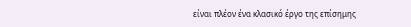είναι πλέον ένα κλασικό έργο της επίσημης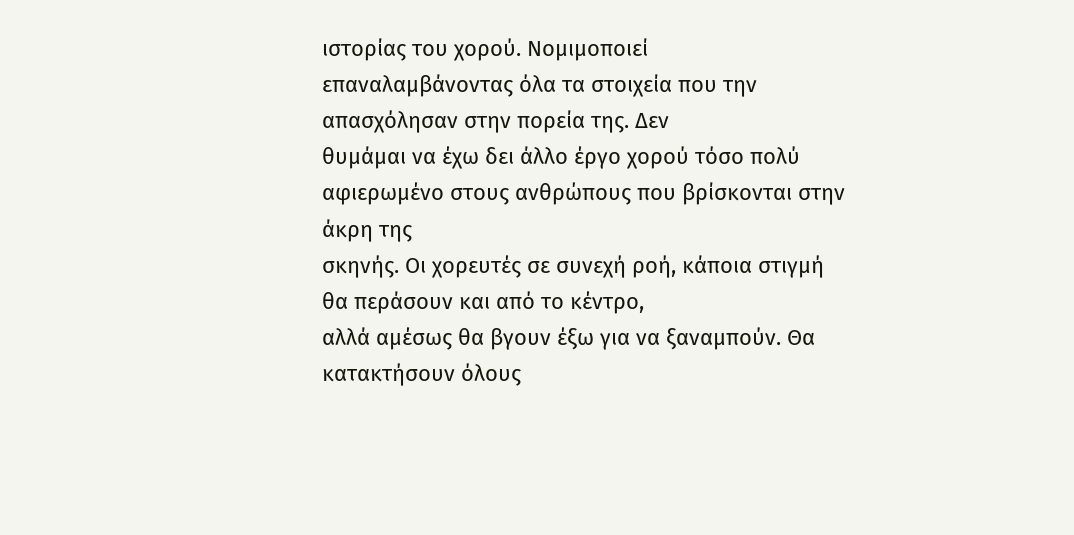ιστορίας του χορού. Νομιμοποιεί
επαναλαμβάνοντας όλα τα στοιχεία που την απασχόλησαν στην πορεία της. Δεν
θυμάμαι να έχω δει άλλο έργο χορού τόσο πολύ αφιερωμένο στους ανθρώπους που βρίσκονται στην άκρη της
σκηνής. Οι χορευτές σε συνεχή ροή, κάποια στιγμή θα περάσουν και από το κέντρο,
αλλά αμέσως θα βγουν έξω για να ξαναμπούν. Θα κατακτήσουν όλους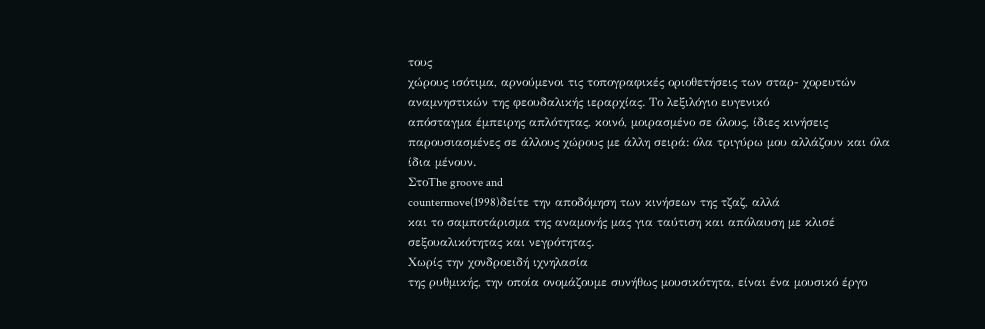τους
χώρους ισότιμα, αρνούμενοι τις τοπογραφικές οριοθετήσεις των σταρ- χορευτών
αναμνηστικών της φεουδαλικής ιεραρχίας. Το λεξιλόγιο ευγενικό
απόσταγμα έμπειρης απλότητας, κοινό, μοιρασμένο σε όλους, ίδιες κινήσεις
παρουσιασμένες σε άλλους χώρους με άλλη σειρά: όλα τριγύρω μου αλλάζουν και όλα
ίδια μένουν.
ΣτοThe groove and
countermove(1998)δείτε την αποδόμηση των κινήσεων της τζαζ, αλλά
και το σαμποτάρισμα της αναμονής μας για ταύτιση και απόλαυση με κλισέ
σεξουαλικότητας και νεγρότητας.
Χωρίς την χονδροειδή ιχνηλασία
της ρυθμικής, την οποία ονομάζουμε συνήθως μουσικότητα, είναι ένα μουσικό έργο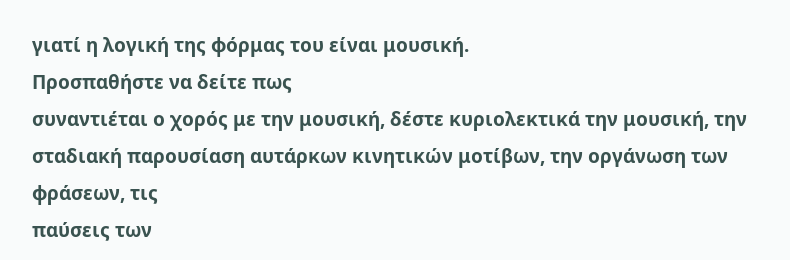γιατί η λογική της φόρμας του είναι μουσική.
Προσπαθήστε να δείτε πως
συναντιέται ο χορός με την μουσική, δέστε κυριολεκτικά την μουσική, την
σταδιακή παρουσίαση αυτάρκων κινητικών μοτίβων, την οργάνωση των φράσεων, τις
παύσεις των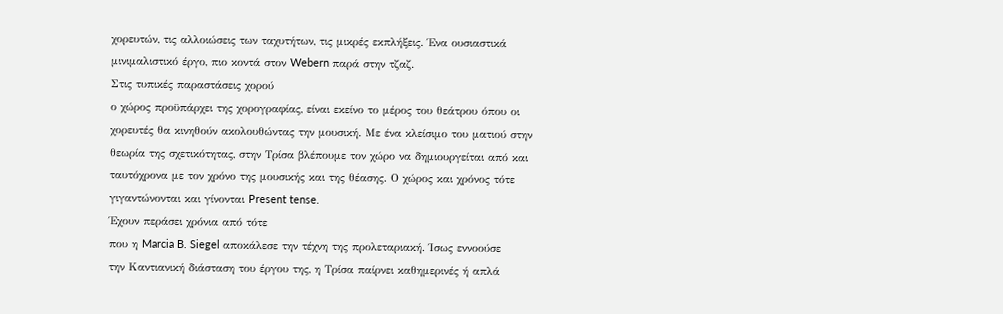χορευτών, τις αλλοιώσεις των ταχυτήτων, τις μικρές εκπλήξεις. Ένα ουσιαστικά
μινιμαλιστικό έργο, πιο κοντά στον Webern παρά στην τζαζ.
Στις τυπικές παραστάσεις χορού
ο χώρος προϋπάρχει της χορογραφίας, είναι εκείνο το μέρος του θεάτρου όπου οι
χορευτές θα κινηθούν ακολουθώντας την μουσική. Με ένα κλείσιμο του ματιού στην
θεωρία της σχετικότητας, στην Τρίσα βλέπουμε τον χώρο να δημιουργείται από και
ταυτόχρονα με τον χρόνο της μουσικής και της θέασης. Ο χώρος και χρόνος τότε
γιγαντώνονται και γίνονται Present tense.
Έχουν περάσει χρόνια από τότε
που η Marcia B. Siegel αποκάλεσε την τέχνη της προλεταριακή. Ίσως εννοούσε
την Καντιανική διάσταση του έργου της, η Τρίσα παίρνει καθημερινές ή απλά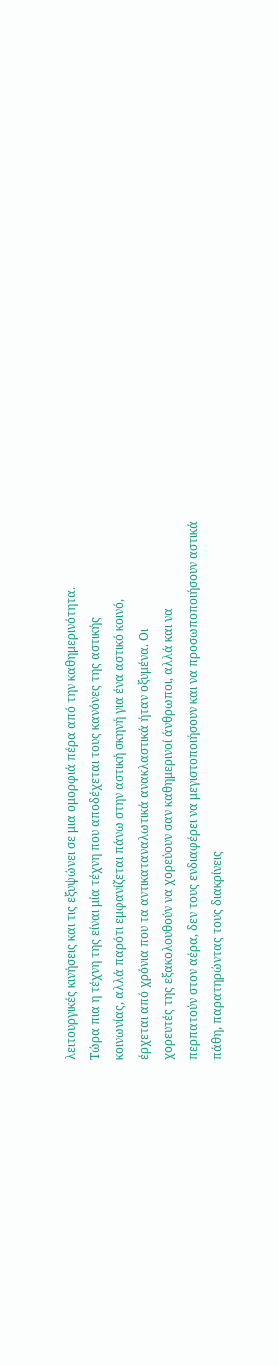λειτουργικές κινήσεις και τις εξυψώνει σε μια ομορφιά πέρα από την καθημερινότητα.
Τώρα πια η τέχνη της είναι μία τέχνη που αποδέχεται τους κανόνες της αστικής
κοινωνίας, αλλά παρότι εμφανίζεται πάνω στην αστική σκηνή για ένα αστικό κοινό,
έρχεται από χρόνια που τα αντικαταναλωτικά ανακλαστικά ήταν οξυμένα. Οι
χορευτές της εξακολουθούν να χορεύουν σαν καθημερινοί άνθρωποι, αλλά και να
περπατούν στον αέρα, δεν τους ενδιαφέρει να μεγιστοποιήσουν και να προσωποποιήσουν αστικά
πάθη, παρατηρώντας τους διακρίνεις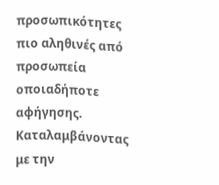προσωπικότητες πιο αληθινές από προσωπεία
οποιαδήποτε αφήγησης. Καταλαμβάνοντας με την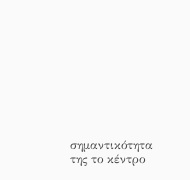σημαντικότητα της το κέντρο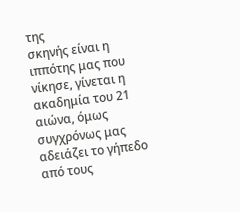της
σκηνής είναι η ιππότης μας που νίκησε, γίνεται η ακαδημία του 21 αιώνα, όμως
συγχρόνως μας αδειάζει το γήπεδο από τους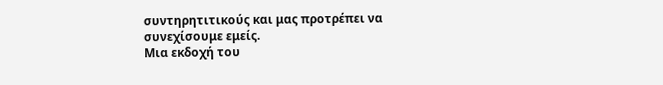συντηρητιτικούς και μας προτρέπει να
συνεχίσουμε εμείς.
Μια εκδοχή του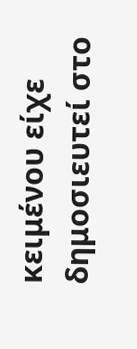κειμένου είχε δημοσιευτεί στο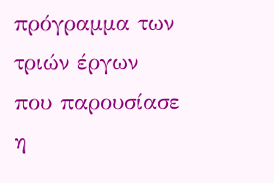πρόγραμμα των τριών έργων που παρουσίασε η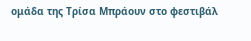ομάδα της Τρίσα Μπράουν στο φεστιβάλ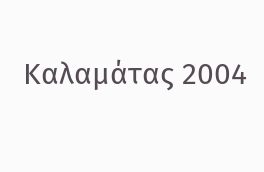Καλαμάτας 2004